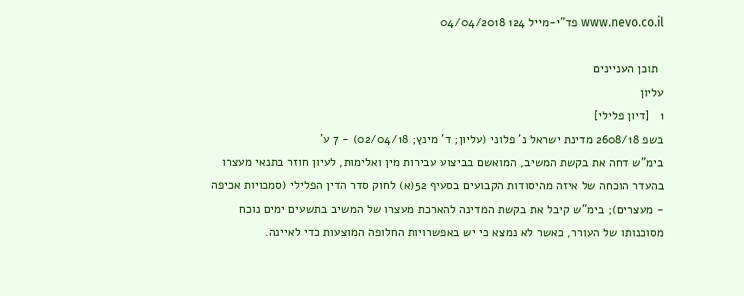www.nevo.co.il פד"י-מייל 124 04/04/2018

  תוכן העניינים
עליון
1   [דיון פלילי]
בשפ 2608/18 מדינת ישראל נ' פלוני (עליון; ד' מינץ; 02/04/18) - 7 ע'
בימ"ש דחה את בקשת המשיב, המואשם בביצוע עבירות מין ואלימות, לעיון חוזר בתנאי מעצרו בהעדר הוכחה של איזה מהיסודות הקבועים בסעיף 52(א) לחוק סדר הדין הפלילי (סמכויות אכיפה - מעצרים); בימ"ש קיבל את בקשת המדינה להארכת מעצרו של המשיב בתשעים ימים נוכח מסוכנותו של העורר, כאשר לא נמצא כי יש באפשרויות החלופה המוצעות כדי לאיינה.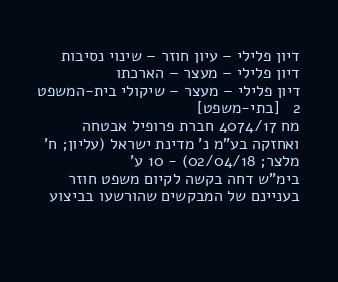דיון פלילי – עיון חוזר – שינוי נסיבות
דיון פלילי – מעצר – הארכתו
דיון פלילי – מעצר – שיקולי בית-המשפט
2   [בתי-משפט]
מח 4074/17 חברת פרופיל אבטחה ואחזקה בע"מ נ' מדינת ישראל (עליון; ח' מלצר; 02/04/18) - 10 ע'
בימ"ש דחה בקשה לקיום משפט חוזר בעניינם של המבקשים שהורשעו בביצוע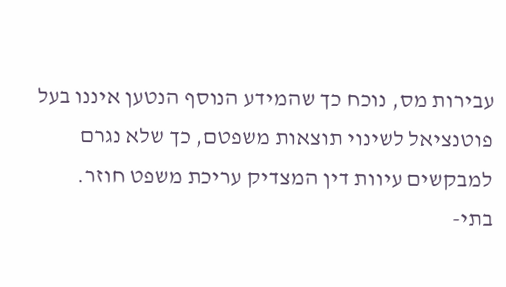עבירות מס, נוכח כך שהמידע הנוסף הנטען איננו בעל פוטנציאל לשינוי תוצאות משפטם, כך שלא נגרם למבקשים עיוות דין המצדיק עריכת משפט חוזר.
בתי-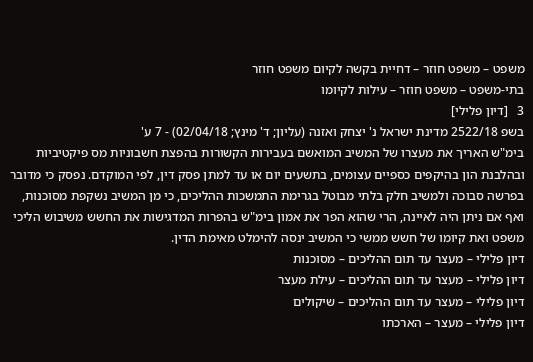משפט – משפט חוזר – דחיית בקשה לקיום משפט חוזר
בתי-משפט – משפט חוזר – עילות לקיומו
3   [דיון פלילי]
בשפ 2522/18 מדינת ישראל נ' יצחק ואזנה (עליון; ד' מינץ; 02/04/18) - 7 ע'
בימ"ש האריך את מעצרו של המשיב המואשם בעבירות הקשורות בהפצת חשבוניות מס פיקטיביות ובהלבנת הון בהיקפים כספיים עצומים, בתשעים יום או עד למתן פסק דין, לפי המוקדם. נפסק כי מדובר בפרשה סבוכה ולמשיב חלק בלתי מבוטל בגרימת התמשכות ההליכים, כי מן המשיב נשקפת מסוכנות, ואף אם ניתן היה לאיינה, הרי שהוא הפר את אמון בימ"ש בהפרות המדגישות את החשש משיבוש הליכי משפט ואת קיומו של חשש ממשי כי המשיב ינסה להימלט מאימת הדין.
דיון פלילי – מעצר עד תום ההליכים – מסוכנות
דיון פלילי – מעצר עד תום ההליכים – עילת מעצר
דיון פלילי – מעצר עד תום ההליכים – שיקולים
דיון פלילי – מעצר – הארכתו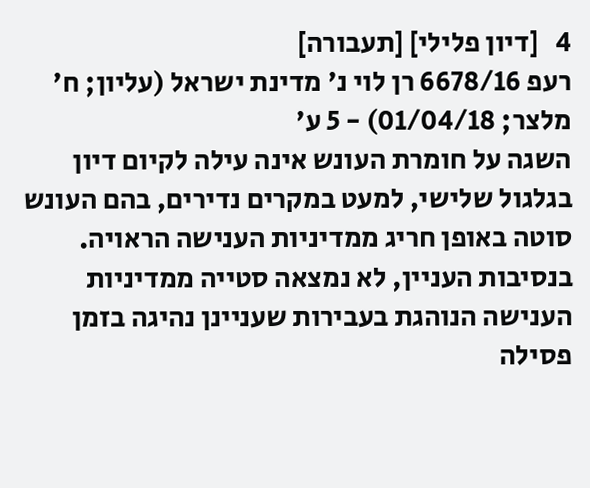4   [דיון פלילי] [תעבורה]
רעפ 6678/16 רן לוי נ' מדינת ישראל (עליון; ח' מלצר; 01/04/18) - 5 ע'
השגה על חומרת העונש אינה עילה לקיום דיון בגלגול שלישי, למעט במקרים נדירים, בהם העונש סוטה באופן חריג ממדיניות הענישה הראויה. בנסיבות העניין, לא נמצאה סטייה ממדיניות הענישה הנוהגת בעבירות שעניינן נהיגה בזמן פסילה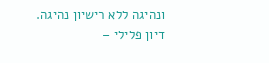ונהיגה ללא רישיון נהיגה.
דיון פלילי –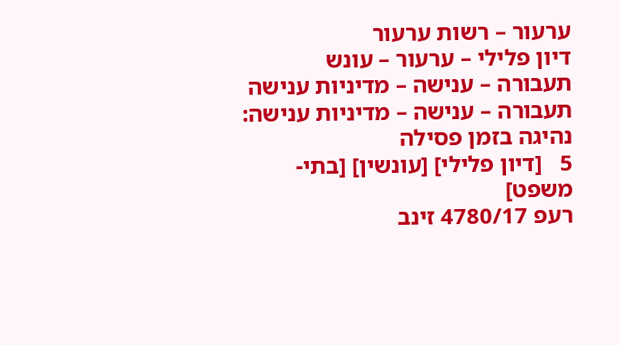ערעור – רשות ערעור
דיון פלילי – ערעור – עונש
תעבורה – ענישה – מדיניות ענישה
תעבורה – ענישה – מדיניות ענישה: נהיגה בזמן פסילה
5   [דיון פלילי] [עונשין] [בתי-משפט]
רעפ 4780/17 זינב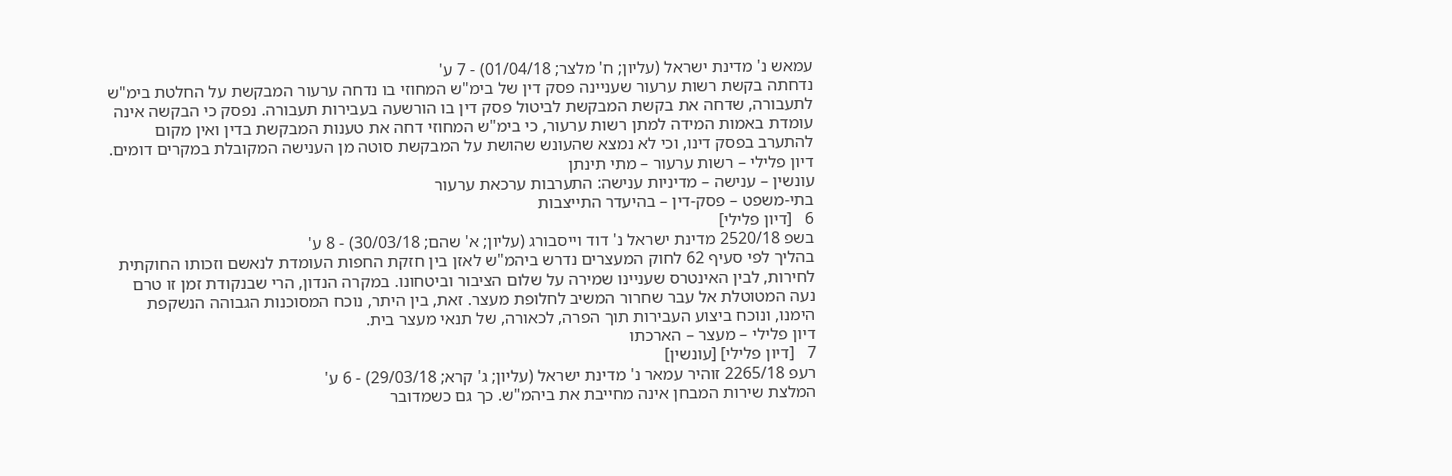עמאש נ' מדינת ישראל (עליון; ח' מלצר; 01/04/18) - 7 ע'
נדחתה בקשת רשות ערעור שעניינה פסק דין של בימ"ש המחוזי בו נדחה ערעור המבקשת על החלטת בימ"ש לתעבורה, שדחה את בקשת המבקשת לביטול פסק דין בו הורשעה בעבירות תעבורה. נפסק כי הבקשה אינה עומדת באמות המידה למתן רשות ערעור, כי בימ"ש המחוזי דחה את טענות המבקשת בדין ואין מקום להתערב בפסק דינו, וכי לא נמצא שהעונש שהושת על המבקשת סוטה מן הענישה המקובלת במקרים דומים.
דיון פלילי – רשות ערעור – מתי תינתן
עונשין – ענישה – מדיניות ענישה: התערבות ערכאת ערעור
בתי-משפט – פסק-דין – בהיעדר התייצבות
6   [דיון פלילי]
בשפ 2520/18 מדינת ישראל נ' דוד וייסבורג (עליון; א' שהם; 30/03/18) - 8 ע'
בהליך לפי סעיף 62 לחוק המעצרים נדרש ביהמ"ש לאזן בין חזקת החפות העומדת לנאשם וזכותו החוקתית לחירות, לבין האינטרס שעניינו שמירה על שלום הציבור וביטחונו. במקרה הנדון, הרי שבנקודת זמן זו טרם נעה המטוטלת אל עבר שחרור המשיב לחלופת מעצר. זאת, בין היתר, נוכח המסוכנות הגבוהה הנשקפת הימנו, ונוכח ביצוע העבירות תוך הפרה, לכאורה, של תנאי מעצר בית.
דיון פלילי – מעצר – הארכתו
7   [דיון פלילי] [עונשין]
רעפ 2265/18 זוהיר עמאר נ' מדינת ישראל (עליון; ג' קרא; 29/03/18) - 6 ע'
המלצת שירות המבחן אינה מחייבת את ביהמ"ש. כך גם כשמדובר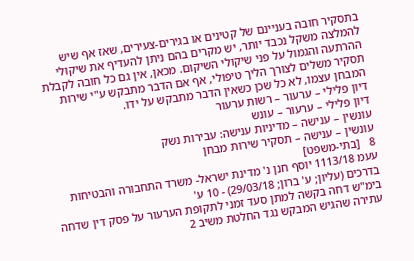בתסקיר חובה בעניינם של קטינים או בגירים-צעירים, שאז אף שיש להמלצה משקל נכבד יותר, יש מקרים בהם ניתן להעדיף את שיקולי ההרתעה והגמול על פני שיקולי השיקום. מכאן, אין גם כל חובה לקבלת תסקיר משלים לצורך הליך טיפולי, אף אם הדבר מתבקש ע"י שירות המבחן עצמו, לא כל שכן כשאין הדבר מתבקש על ידו.
דיון פלילי – ערעור – רשות ערעור
דיון פלילי – ערעור – עונש
עונשין – ענישה – מדיניות ענישה: עבירות נשק
עונשין – ענישה – תסקיר שירות מבחן
8   [בתי-משפט]
עעמ 1113/18 יוסף חנן נ' מדינת ישראל- משרד התחבורה והבטיחות בדרכים (עליון; ע' ברון; 29/03/18) - 10 ע'
בימ"ש דחה בקשה למתן סעד זמני לתקופת הערעור על פסק דין שדחה עתירה שהגיש המבקש נגד החלטת משיב 2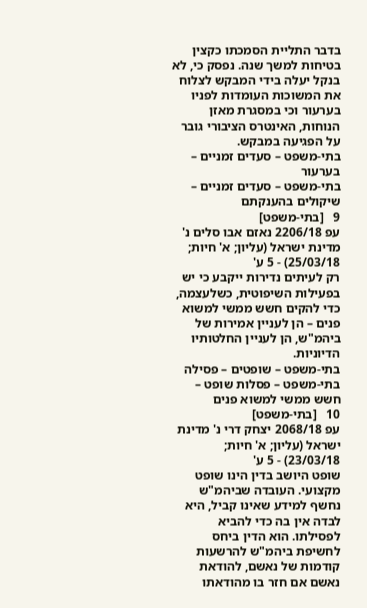בדבר התליית הסמכתו כקצין בטיחות למשך שנה. נפסק כי, לא בנקל יעלה בידי המבקש לצלוח את המשוכות העומדות לפניו בערעור וכי במסגרת מאזן הנוחות, האינטרס הציבורי גובר על הפגיעה במבקש.
בתי-משפט – סעדים זמניים – בערעור
בתי-משפט – סעדים זמניים – שיקולים בהענקתם
9   [בתי-משפט]
עפ 2206/18 נאזם אבו סלים נ' מדינת ישראל (עליון; א' חיות; 25/03/18) - 5 ע'
רק לעיתים נדירות ייקבע כי יש בפעילות השיפוטית, כשלעצמה, כדי להקים חשש ממשי למשוא פנים – הן לעניין אמירות של ביהמ"ש, הן לעניין החלטותיו הדיוניות.
בתי-משפט – שופטים – פסילה
בתי-משפט – פסלות שופט – חשש ממשי למשוא פנים
10   [בתי-משפט]
עפ 2068/18 יצחק דרי נ' מדינת ישראל (עליון; א' חיות; 23/03/18) - 5 ע'
שופט היושב בדין הינו שופט מקצועי. העובדה שביהמ"ש נחשף למידע שאינו קביל, היא לבדה אין בה כדי להביא לפסילתו. הוא הדין ביחס לחשיפת ביהמ"ש להרשעות קודמות של נאשם, להודאת נאשם אם חזר בו מהודאתו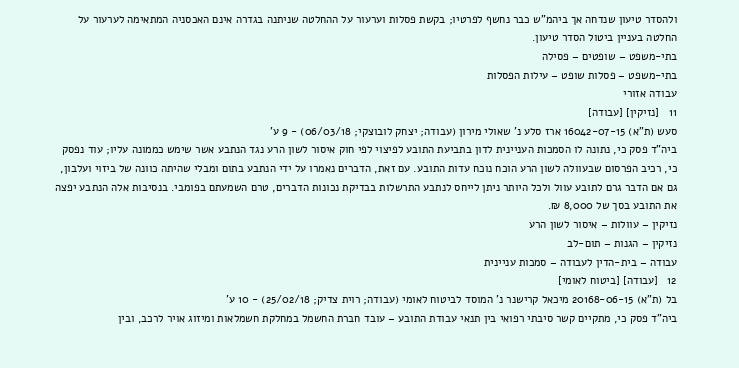ולהסדר טיעון שנדחה אך ביהמ"ש כבר נחשף לפרטיו; בקשת פסלות וערעור על ההחלטה שניתנה בגדרה אינם האכסניה המתאימה לערעור על החלטה בעניין ביטול הסדר טיעון.
בתי-משפט – שופטים – פסילה
בתי-משפט – פסלות שופט – עילות הפסלות
עבודה אזורי
11   [נזיקין] [עבודה]
סעש (ת"א) 16042-07-15 ארז סלע נ' שאולי מירון (עבודה; יצחק לובוצקי; 06/03/18) - 9 ע'
ביה"ד פסק כי, נתונה לו הסמכות העניינית לדון בתביעת התובע לפיצוי לפי חוק איסור לשון הרע נגד הנתבע אשר שימש כממונה עליו; עוד נפסק כי, רכיב הפרסום שבעוולה לשון הרע הוכח נוכח עדות התובע. עם זאת, הדברים נאמרו על ידי הנתבע בתום ומבלי שהיתה כוונה של ביזוי ועלבון, גם אם הדבר גרם לתובע עוול ולכל היותר ניתן לייחס לנתבע התרשלות בבדיקת נכונות הדברים, טרם השמעתם בפומבי. בנסיבות אלה הנתבע יפצה את התובע בסך של 8,000 ₪.
נזיקין – עוולות – איסור לשון הרע
נזיקין – הגנות – תום-לב
עבודה – בית-הדין לעבודה – סמכות עניינית
12   [עבודה] [ביטוח לאומי]
בל (ת"א) 20168-06-15 מיכאל קרישנר נ' המוסד לביטוח לאומי (עבודה; רוית צדיק; 25/02/18) - 10 ע'
ביה"ד פסק כי, מתקיים קשר סיבתי רפואי בין תנאי עבודת התובע – עובד חברת החשמל במחלקת חשמלאות ומיזוג אויר לרכב, ובין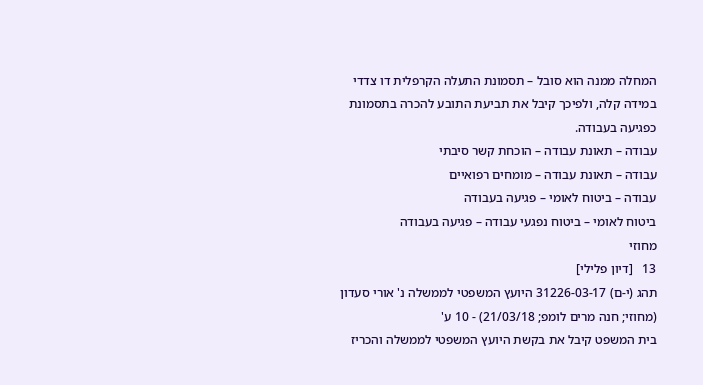המחלה ממנה הוא סובל – תסמונת התעלה הקרפלית דו צדדי במידה קלה, ולפיכך קיבל את תביעת התובע להכרה בתסמונת כפגיעה בעבודה.
עבודה – תאונת עבודה – הוכחת קשר סיבתי
עבודה – תאונת עבודה – מומחים רפואיים
עבודה – ביטוח לאומי – פגיעה בעבודה
ביטוח לאומי – ביטוח נפגעי עבודה – פגיעה בעבודה
מחוזי
13   [דיון פלילי]
תהג (י-ם) 31226-03-17 היועץ המשפטי לממשלה נ' אורי סעדון (מחוזי; חנה מרים לומפ; 21/03/18) - 10 ע'
בית המשפט קיבל את בקשת היועץ המשפטי לממשלה והכריז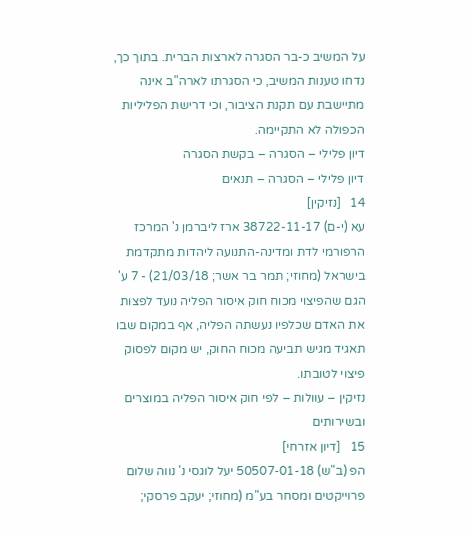על המשיב כ-בר הסגרה לארצות הברית. בתוך כך, נדחו טענות המשיב, כי הסגרתו לארה"ב אינה מתיישבת עם תקנת הציבור, וכי דרישת הפליליות הכפולה לא התקיימה.
דיון פלילי – הסגרה – בקשת הסגרה
דיון פלילי – הסגרה – תנאים
14   [נזיקין]
עא (י-ם) 38722-11-17 ארז ליברמן נ' המרכז הרפורמי לדת ומדינה-התנועה ליהדות מתקדמת בישראל (מחוזי; תמר בר אשר; 21/03/18) - 7 ע'
הגם שהפיצוי מכוח חוק איסור הפליה נועד לפצות את האדם שכלפיו נעשתה הפליה, אף במקום שבו תאגיד מגיש תביעה מכוח החוק, יש מקום לפסוק פיצוי לטובתו.
נזיקין – עוולות – לפי חוק איסור הפליה במוצרים ובשירותים
15   [דיון אזרחי]
הפ (ב"ש) 50507-01-18 יעל לוגסי נ' נווה שלום פרוייקטים ומסחר בע"מ (מחוזי; יעקב פרסקי;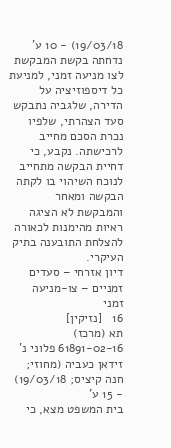19/03/18) - 10 ע'
נדחתה בקשת המבקשת לצו מניעה זמני, למניעת כל דיספוזיציה על הדירה, שלגביה נתבקש סעד הצהרתי, שלפיו נכרת הסכם מחייב לרכישתה. נקבע, כי דחיית הבקשה מתחייב לנוכח השיהוי בו לקתה הבקשה ומאחר והמבקשת לא הציגה ראיות מהימנות לכאורה להצלחת התובענה בתיק העיקרי.
דיון אזרחי – סעדים זמניים – צו-מניעה זמני
16   [נזיקין]
תא (מרכז) 61891-02-16 פלוני נ' זידאן כעביה (מחוזי; חנה קיציס; 19/03/18) - 15 ע'
בית המשפט מצא, כי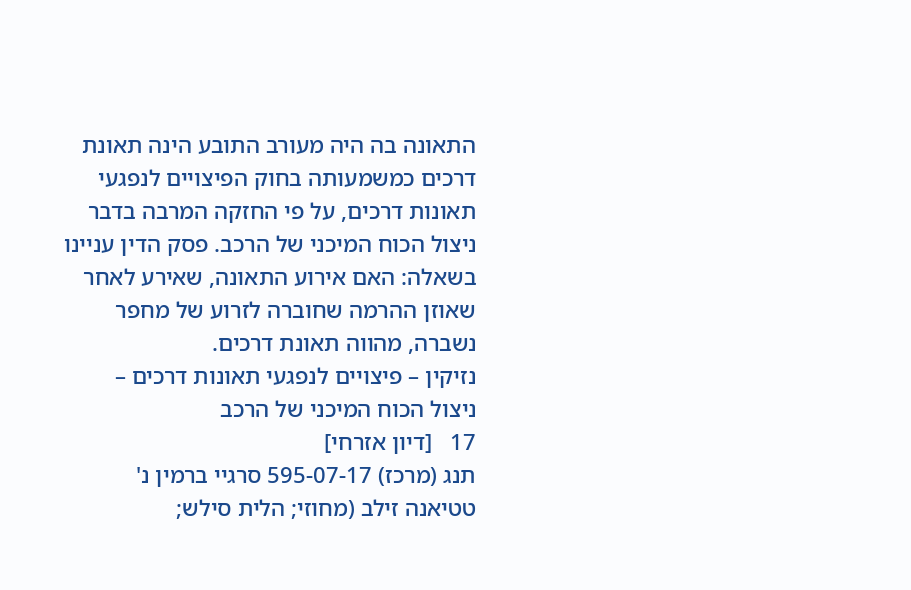התאונה בה היה מעורב התובע הינה תאונת דרכים כמשמעותה בחוק הפיצויים לנפגעי תאונות דרכים, על פי החזקה המרבה בדבר ניצול הכוח המיכני של הרכב. פסק הדין עניינו בשאלה: האם אירוע התאונה, שאירע לאחר שאוזן ההרמה שחוברה לזרוע של מחפר נשברה, מהווה תאונת דרכים.
נזיקין – פיצויים לנפגעי תאונות דרכים – ניצול הכוח המיכני של הרכב
17   [דיון אזרחי]
תנג (מרכז) 595-07-17 סרגיי ברמין נ' טטיאנה זילב (מחוזי; הלית סילש;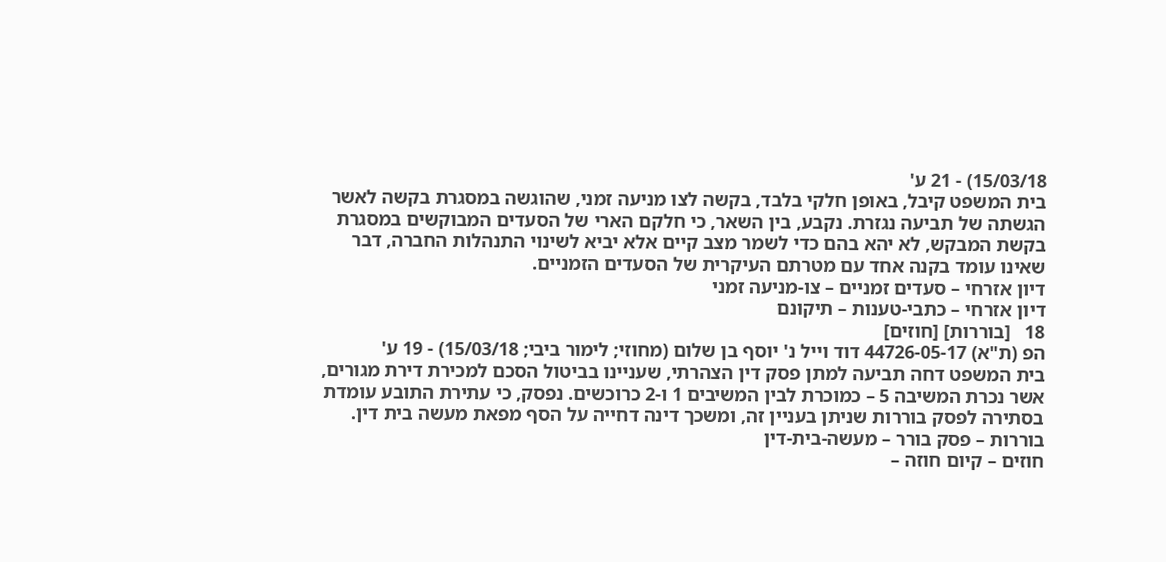15/03/18) - 21 ע'
בית המשפט קיבל, באופן חלקי בלבד, בקשה לצו מניעה זמני, שהוגשה במסגרת בקשה לאשר הגשתה של תביעה נגזרת. נקבע, בין השאר, כי חלקם הארי של הסעדים המבוקשים במסגרת בקשת המבקש, לא יהא בהם כדי לשמר מצב קיים אלא יביא לשינוי התנהלות החברה, דבר שאינו עומד בקנה אחד עם מטרתם העיקרית של הסעדים הזמניים.
דיון אזרחי – סעדים זמניים – צו-מניעה זמני
דיון אזרחי – כתבי-טענות – תיקונם
18   [בוררות] [חוזים]
הפ (ת"א) 44726-05-17 דוד וייל נ' יוסף בן שלום (מחוזי; לימור ביבי; 15/03/18) - 19 ע'
בית המשפט דחה תביעה למתן פסק דין הצהרתי, שעניינו בביטול הסכם למכירת דירת מגורים, אשר נכרת המשיבה 5 – כמוכרת לבין המשיבים 1 ו-2 כרוכשים. נפסק, כי עתירת התובע עומדת בסתירה לפסק בוררות שניתן בעניין זה, ומשכך דינה דחייה על הסף מפאת מעשה בית דין.
בוררות – פסק בורר – מעשה-בית-דין
חוזים – קיום חוזה –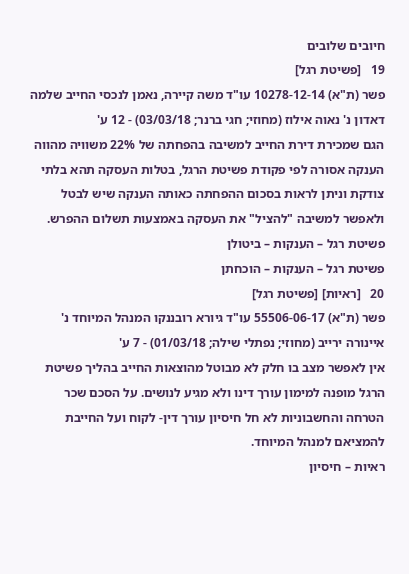חיובים שלובים
19   [פשיטת רגל]
פשר (ת"א) 10278-12-14 עו"ד משה קיירה, נאמן לנכסי החייב שלמה דאדון נ' נאוה אילוז (מחוזי; חגי ברנר; 03/03/18) - 12 ע'
הגם שמכירת דירת החייב למשיבה בהפחתה של 22% משוויה מהווה הענקה אסורה לפי פקודת פשיטת הרגל, בטלות העסקה תהא בלתי צודקת וניתן לראות בסכום ההפחתה כאותה הענקה שיש לבטל ולאפשר למשיבה "להציל" את העסקה באמצעות תשלום ההפרש.
פשיטת רגל – הענקות – ביטולן
פשיטת רגל – הענקות – הוכחתן
20   [ראיות] [פשיטת רגל]
פשר (ת"א) 55506-06-17 עו"ד גיורא רובננקו המנהל המיוחד נ' איינורה ירייב (מחוזי; נפתלי שילה; 01/03/18) - 7 ע'
אין לאפשר מצב בו חלק לא מבוטל מהוצאות החייב בהליך פשיטת הרגל מופנה למימון עורך דינו ולא מגיע לנושים. על הסכם שכר הטרחה והחשבוניות לא חל חיסיון עורך דין- לקוח ועל החייבת להמציאם למנהל המיוחד.
ראיות – חיסיון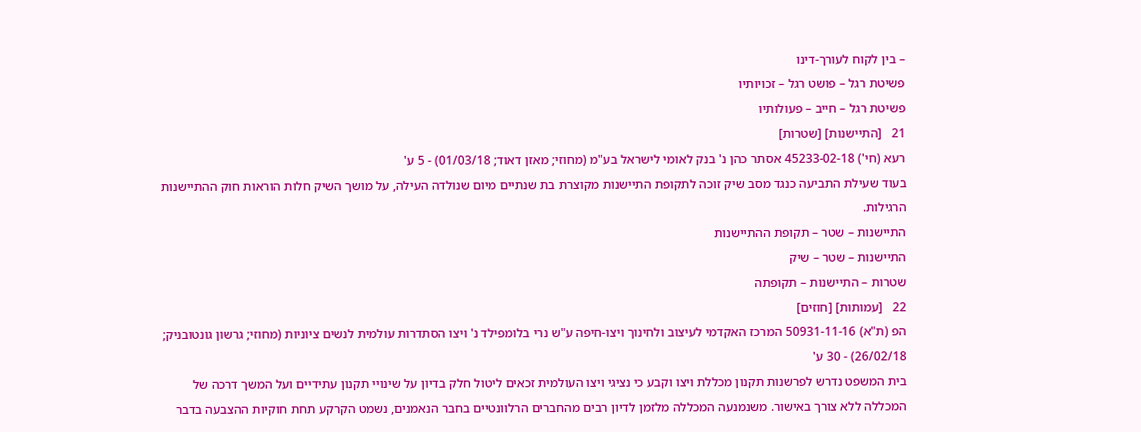– בין לקוח לעורך-דינו
פשיטת רגל – פושט רגל – זכויותיו
פשיטת רגל – חייב – פעולותיו
21   [התיישנות] [שטרות]
רעא (חי') 45233-02-18 אסתר כהן נ' בנק לאומי לישראל בע"מ (מחוזי; מאזן דאוד; 01/03/18) - 5 ע'
בעוד שעילת התביעה כנגד מסב שיק זוכה לתקופת התיישנות מקוצרת בת שנתיים מיום שנולדה העילה, על מושך השיק חלות הוראות חוק ההתיישנות הרגילות.
התיישנות – שטר – תקופת ההתיישנות
התיישנות – שטר – שיק
שטרות – התיישנות – תקופתה
22   [עמותות] [חוזים]
הפ (ת"א) 50931-11-16 המרכז האקדמי לעיצוב ולחינוך ויצו-חיפה ע"ש נרי בלומפילד נ' ויצו הסתדרות עולמית לנשים ציוניות (מחוזי; גרשון גונטובניק; 26/02/18) - 30 ע'
בית המשפט נדרש לפרשנות תקנון מכללת ויצו וקבע כי נציגי ויצו העולמית זכאים ליטול חלק בדיון על שינויי תקנון עתידיים ועל המשך דרכה של המכללה ללא צורך באישור. משנמנעה המכללה מלזמן לדיון רבים מהחברים הרלוונטיים בחבר הנאמנים, נשמט הקרקע תחת חוקיות ההצבעה בדבר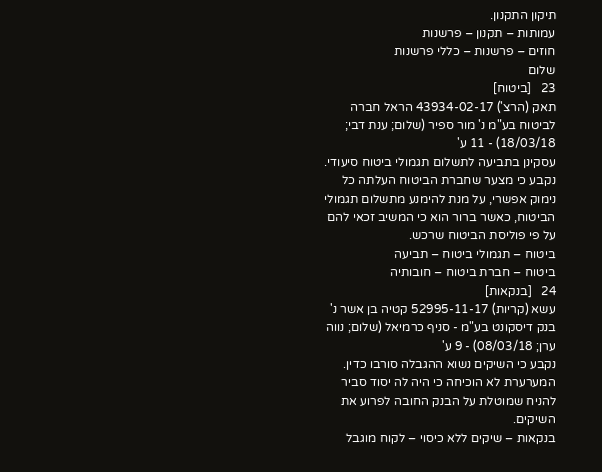תיקון התקנון.
עמותות – תקנון – פרשנות
חוזים – פרשנות – כללי פרשנות
שלום
23   [ביטוח]
תאק (הרצ') 43934-02-17 הראל חברה לביטוח בע"מ נ' מור ספיר (שלום; ענת דבי; 18/03/18) - 11 ע'
עסקינן בתביעה לתשלום תגמולי ביטוח סיעודי. נקבע כי מצער שחברת הביטוח העלתה כל נימוק אפשרי, על מנת להימנע מתשלום תגמולי הביטוח, כאשר ברור הוא כי המשיב זכאי להם על פי פוליסת הביטוח שרכש.
ביטוח – תגמולי ביטוח – תביעה
ביטוח – חברת ביטוח – חובותיה
24   [בנקאות]
עשא (קריות) 52995-11-17 קטיה בן אשר נ' בנק דיסקונט בע"מ - סניף כרמיאל (שלום; נווה ערן; 08/03/18) - 9 ע'
נקבע כי השיקים נשוא ההגבלה סורבו כדין. המערערת לא הוכיחה כי היה לה יסוד סביר להניח שמוטלת על הבנק החובה לפרוע את השיקים.
בנקאות – שיקים ללא כיסוי – לקוח מוגבל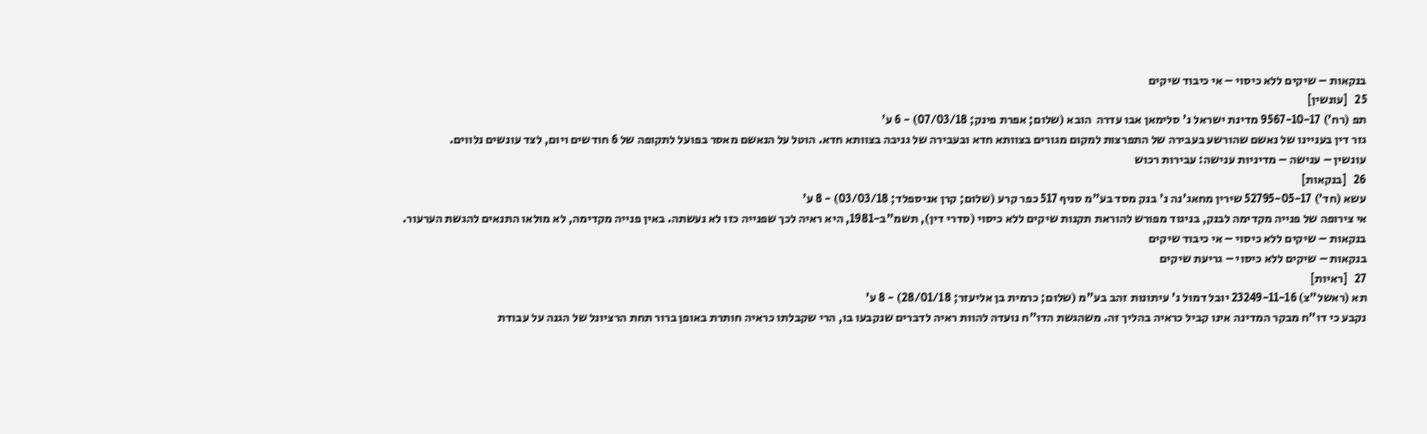בנקאות – שיקים ללא כיסוי – אי כיבוד שיקים
25   [עונשין]
תפ (רח') 9567-10-17 מדינת ישראל נ' סלימאן אבו עדרה  הובא (שלום; אפרת פינק; 07/03/18) - 6 ע'
גזר דין בעניינו של נאשם שהורשע בעבירה של התפרצות למקום מגורים בצוותא חדא ובעבירה של גניבה בצוותא חדא. הוטל על הנאשם מאסר בפועל לתקופה של 6 חודשים ויום, לצד עונשים נלווים.
עונשין – ענישה – מדיניות ענישה: עבירות רכוש
26   [בנקאות]
עשא (חד') 52795-05-17 שירין מחאג'נה נ' בנק מסד בע"מ סניף 517 כפר קרע (שלום; קרן אניספלד; 03/03/18) - 8 ע'
אי צירופה של פנייה מקדימה לבנק, בניגוד מפורש להוראת תקנות שיקים ללא כיסוי (סדרי דין), תשמ"ב-1981, היא ראיה לכך שפנייה כזו לא נעשתה. באין פנייה מקדימה, לא מולאו התנאים להגשת הערעור.
בנקאות – שיקים ללא כיסוי – אי כיבוד שיקים
בנקאות – שיקים ללא כיסוי – גריעת שיקים
27   [ראיות]
תא (ראשל"צ) 23249-11-16 יובל דמול נ' עיתונות זהב בע"מ (שלום; כרמית בן אליעזר; 28/01/18) - 8 ע'
נקבע כי דו"ח מבקר המדינה אינו קביל כראיה בהליך זה. משהגשת הדו"ח נועדה להוות ראיה לדברים שנקבעו בו, הרי שקבלתו כראיה חותרת באופן ברור תחת הרציונל של הגנה על עבודת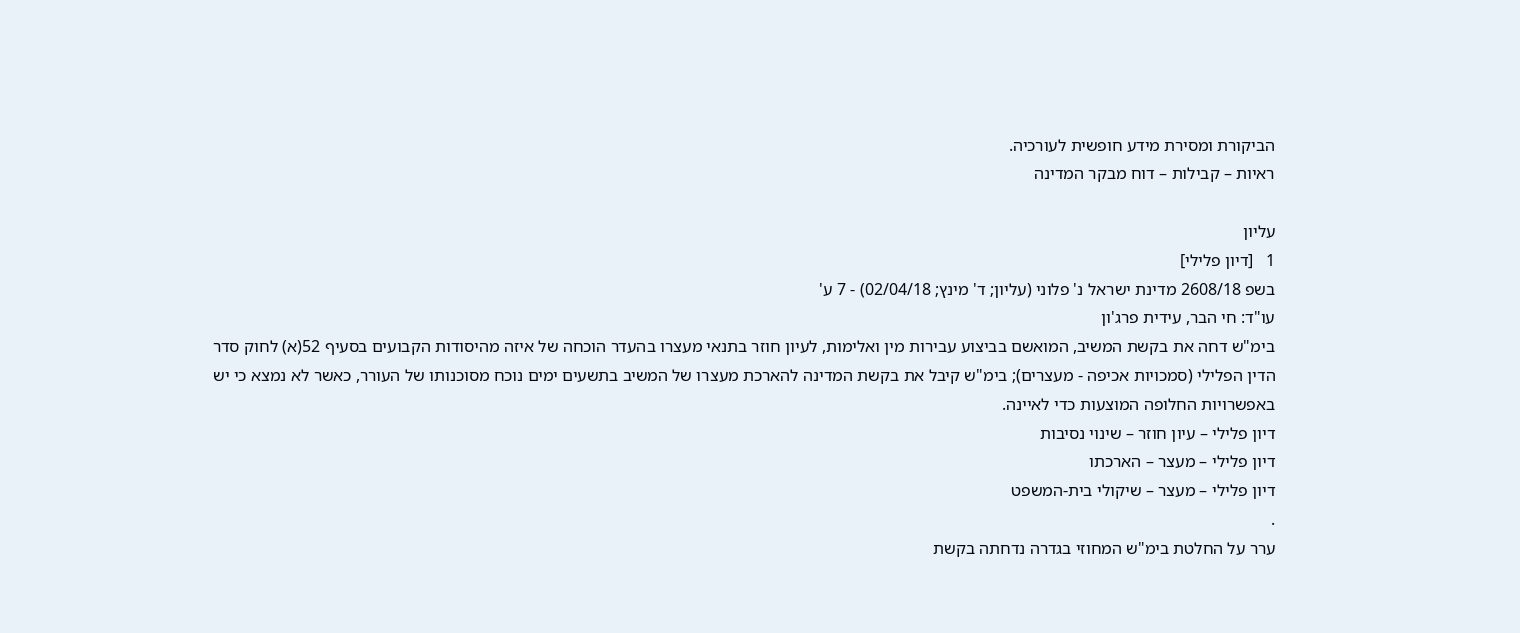הביקורת ומסירת מידע חופשית לעורכיה.
ראיות – קבילות – דוח מבקר המדינה

עליון
1   [דיון פלילי]
בשפ 2608/18 מדינת ישראל נ' פלוני (עליון; ד' מינץ; 02/04/18) - 7 ע'
עו"ד: חי הבר, עידית פרג'ון
בימ"ש דחה את בקשת המשיב, המואשם בביצוע עבירות מין ואלימות, לעיון חוזר בתנאי מעצרו בהעדר הוכחה של איזה מהיסודות הקבועים בסעיף 52(א) לחוק סדר הדין הפלילי (סמכויות אכיפה - מעצרים); בימ"ש קיבל את בקשת המדינה להארכת מעצרו של המשיב בתשעים ימים נוכח מסוכנותו של העורר, כאשר לא נמצא כי יש באפשרויות החלופה המוצעות כדי לאיינה.
דיון פלילי – עיון חוזר – שינוי נסיבות
דיון פלילי – מעצר – הארכתו
דיון פלילי – מעצר – שיקולי בית-המשפט
.
ערר על החלטת בימ"ש המחוזי בגדרה נדחתה בקשת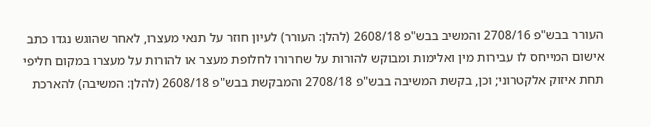העורר בבש"פ 2708/16 והמשיב בבש"פ 2608/18 (להלן: העורר) לעיון חוזר על תנאי מעצרו, לאחר שהוגש נגדו כתב אישום המייחס לו עבירות מין ואלימות ומבוקש להורות על שחרורו לחלופת מעצר או להורות על מעצרו במקום חליפי תחת איזוק אלקטרוני; וכן, בקשת המשיבה בבש"פ 2708/18 והמבקשת בבש"פ 2608/18 (להלן: המשיבה) להארכת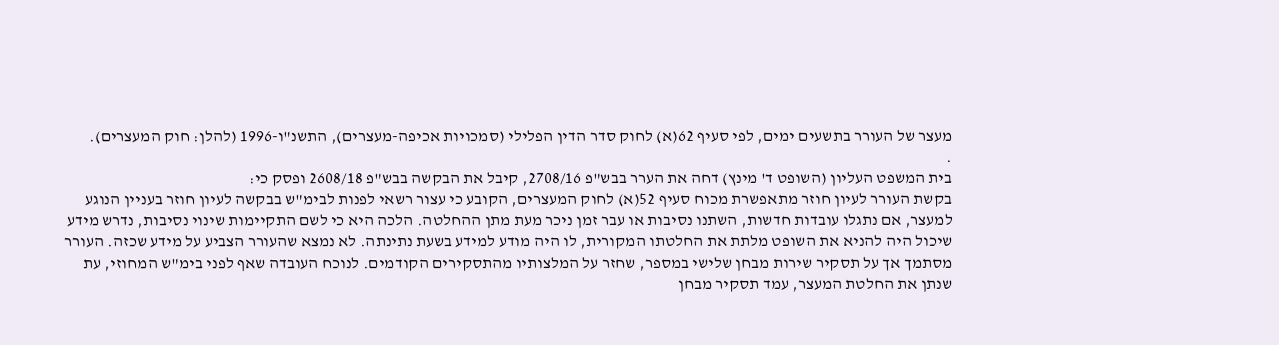מעצר של העורר בתשעים ימים, לפי סעיף 62(א) לחוק סדר הדין הפלילי (סמכויות אכיפה-מעצרים), התשנ"ו-1996 (להלן: חוק המעצרים).
.
בית המשפט העליון (השופט ד' מינץ) דחה את הערר בבש"פ 2708/16, קיבל את הבקשה בבש"פ 2608/18 ופסק כי:
בקשת העורר לעיון חוזר מתאפשרת מכוח סעיף 52(א) לחוק המעצרים, הקובע כי עצור רשאי לפנות לבימ"ש בבקשה לעיון חוזר בעניין הנוגע למעצר, אם נתגלו עובדות חדשות, השתנו נסיבות או עבר זמן ניכר מעת מתן ההחלטה. הלכה היא כי לשם התקיימות שינוי נסיבות, נדרש מידע שיכול היה להניא את השופט מלתת את החלטתו המקורית, לו היה מודע למידע בשעת נתינתה. לא נמצא שהעורר הצביע על מידע שכזה. העורר מסתמך אך על תסקיר שירות מבחן שלישי במספר, שחזר על המלצותיו מהתסקירים הקודמים. לנוכח העובדה שאף לפני בימ"ש המחוזי, עת שנתן את החלטת המעצר, עמד תסקיר מבחן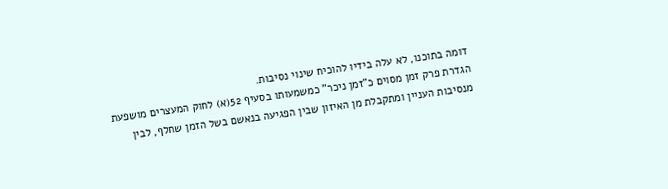דומה בתוכנו, לא עלה בידיו להוכיח שינוי נסיבות.
הגדרת פרק זמן מסוים כ"זמן ניכר" כמשמעותו בסעיף 52(א) לחוק המעצרים מושפעת מנסיבות העניין ומתקבלת מן האיזון שבין הפגיעה בנאשם בשל הזמן שחלף, לבין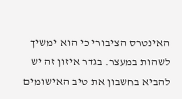האינטרס הציבורי כי הוא ימשיך לשהות במעצר. בגדר איזון זה יש להביא בחשבון את טיב האישומים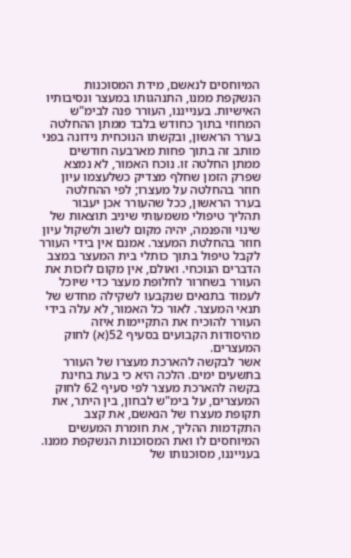המיוחסים לנאשם, מידת המסוכנות הנשקפת ממנו, התנהגותו במעצר ונסיבותיו האישיות. בענייננו, העורר פנה לבימ"ש המחוזי בתוך כחודש בלבד ממתן ההחלטה בערר הראשון, ובקשתו הנוכחית נידונה בפני מותב זה בתוך פחות מארבעה חודשים ממתן החלטה זו. נוכח האמור, לא נמצא שפרק הזמן שחלף מצדיק כשלעצמו עיון חוזר בהחלטה על מעצרו; לפי ההחלטה בערר הראשון, ככל שהעורר אכן יעבור תהליך טיפולי משמעותי שיניב תוצאות של שינוי והפנמה, יהיה מקום לשוב ולשקול עיון חוזר בהחלטת המעצר. אמנם אין בידי העורר לקבל טיפול בתוך כותלי בית המעצר במצב הדברים הנוכחי. ואולם, אין מקום לזכות את העורר בשחרור לחלופת מעצר כדי שיוכל לעמוד בתנאים שנקבעו לשקילה מחדש של תנאי המעצר. לאור כל האמור, לא עלה בידי העורר להוכיח את התקיימות איזה מהיסודות הקבועים בסעיף 52(א) לחוק המעצרים.
אשר לבקשה להארכת מעצרו של העורר בתשעים ימים. הלכה היא כי בעת בחינת בקשה להארכת מעצר לפי סעיף 62 לחוק המעצרים, על בימ"ש לבחון, בין היתר, את תקופת מעצרו של הנאשם, את קצב התקדמות ההליך, את חומרת המעשים המיוחסים לו ואת המסוכנות הנשקפת ממנו. בענייננו, מסוכנותו של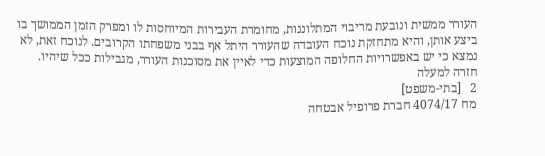העורר ממשית ונובעת מריבוי המתלוננות, מחומרת העבירות המיוחסות לו ומפרק הזמן הממושך בו ביצע אותן, והיא מתחזקת נוכח העובדה שהעורר היתל אף בבני משפחתו הקרובים. לנוכח זאת, לא נמצא כי יש באפשרויות החלופה המוצעות כדי לאיין את מסוכנות העורר, מגבילות ככל שיהיו.
חזרה למעלה
2   [בתי-משפט]
מח 4074/17 חברת פרופיל אבטחה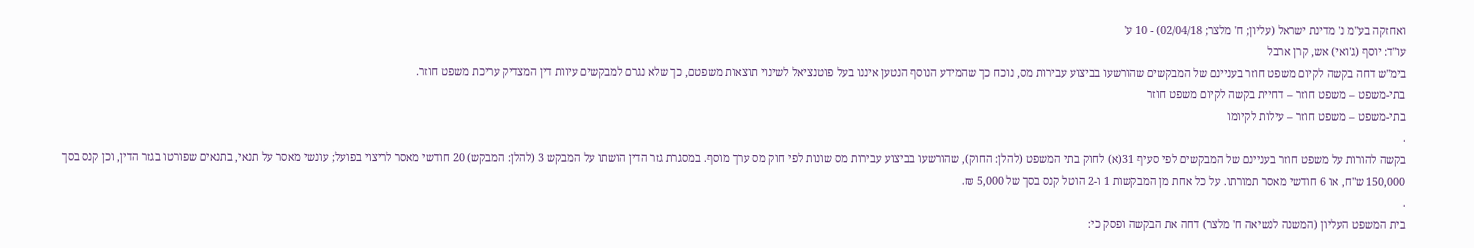ואחזקה בע"מ נ' מדינת ישראל (עליון; ח' מלצר; 02/04/18) - 10 ע'
עו"ד: יוסף (ג'ואי) אש, קרן ארבל
בימ"ש דחה בקשה לקיום משפט חוזר בעניינם של המבקשים שהורשעו בביצוע עבירות מס, נוכח כך שהמידע הנוסף הנטען איננו בעל פוטנציאל לשינוי תוצאות משפטם, כך שלא נגרם למבקשים עיוות דין המצדיק עריכת משפט חוזר.
בתי-משפט – משפט חוזר – דחיית בקשה לקיום משפט חוזר
בתי-משפט – משפט חוזר – עילות לקיומו
.
בקשה להורות על משפט חוזר בעניינם של המבקשים לפי סעיף 31(א) לחוק בתי המשפט (להלן: החוק), שהורשעו בביצוע עבירות מס שונות לפי חוק מס ערך מוסף. במסגרת גזר הדין הושתו על המבקש 3 (להלן: המבקש) 20 חודשי מאסר לריצוי בפועל; עונשי מאסר על תנאי, בתנאים שפורטו בגזר הדין, וכן קנס בסך 150,000 ש"ח, או 6 חודשי מאסר תמורתו. על כל אחת מן המבקשות 1 ו-2 הוטל קנס בסך של 5,000 ₪.
.
בית המשפט העליון (המשנה לנשיאה ח' מלצר) דחה את הבקשה ופסק כי: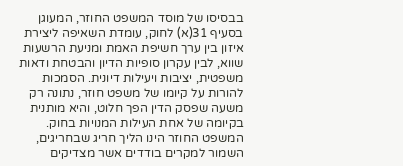בבסיסו של מוסד המשפט החוזר, המעוגן בסעיף 31(א) לחוק, עומדת השאיפה ליצירת איזון בין ערך חשיפת האמת ומניעת הרשעות שווא, לבין עקרון סופיות הדיון והבטחת ודאות משפטית, יציבות ויעילות דיונית. הסמכות להורות על קיומו של משפט חוזר, נתונה רק משעה שפסק הדין הפך חלוט, והיא מותנית בקיומה של אחת העילות המנויות בחוק. המשפט החוזר הינו הליך חריג שבחריגים, השמור למקרים בודדים אשר מצדיקים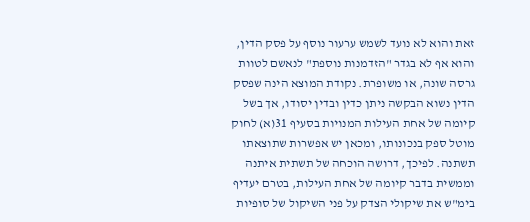זאת והוא לא נועד לשמש ערעור נוסף על פסק הדין, והוא אף לא בגדר "הזדמנות נוספת" לנאשם לטוות גרסה שונה, או משופרת. נקודת המוצא הינה שפסק הדין נשוא הבקשה ניתן כדין ובדין יסודו, אך בשל קיומה של אחת העילות המנויות בסעיף 31(א) לחוק מוטל ספק בנכונותו, ומכאן יש אפשרות שתוצאתו תשתנה. לפיכך, דרושה הוכחה של תשתית איתנה וממשית בדבר קיומה של אחת העילות, בטרם יעדיף בימ"ש את שיקולי הצדק על פני השיקול של סופיות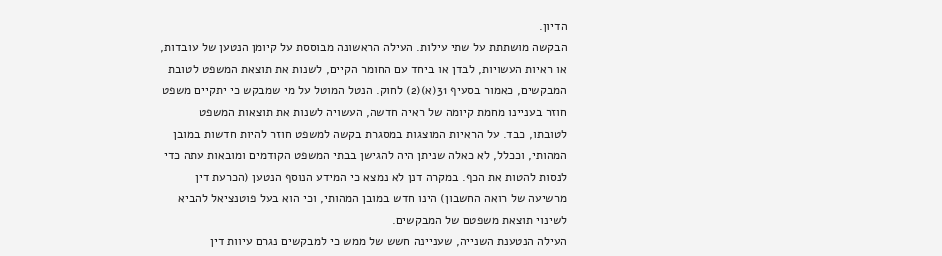הדיון.
הבקשה מושתתת על שתי עילות. העילה הראשונה מבוססת על קיומן הנטען של עובדות, או ראיות העשויות, לבדן או ביחד עם החומר הקיים, לשנות את תוצאת המשפט לטובת המבקשים, כאמור בסעיף 31(א)(2) לחוק. הנטל המוטל על מי שמבקש כי יתקיים משפט חוזר בעניינו מחמת קיומה של ראיה חדשה, העשויה לשנות את תוצאות המשפט לטובתו, כבד. על הראיות המוצגות במסגרת בקשה למשפט חוזר להיות חדשות במובן המהותי, וככלל, לא כאלה שניתן היה להגישן בבתי המשפט הקודמים ומובאות עתה כדי לנסות להטות את הכף. במקרה דנן לא נמצא כי המידע הנוסף הנטען (הכרעת דין מרשיעה של רואה החשבון) הינו חדש במובן המהותי, וכי הוא בעל פוטנציאל להביא לשינוי תוצאת משפטם של המבקשים.
העילה הנטענת השנייה, שעניינה חשש של ממש כי למבקשים נגרם עיוות דין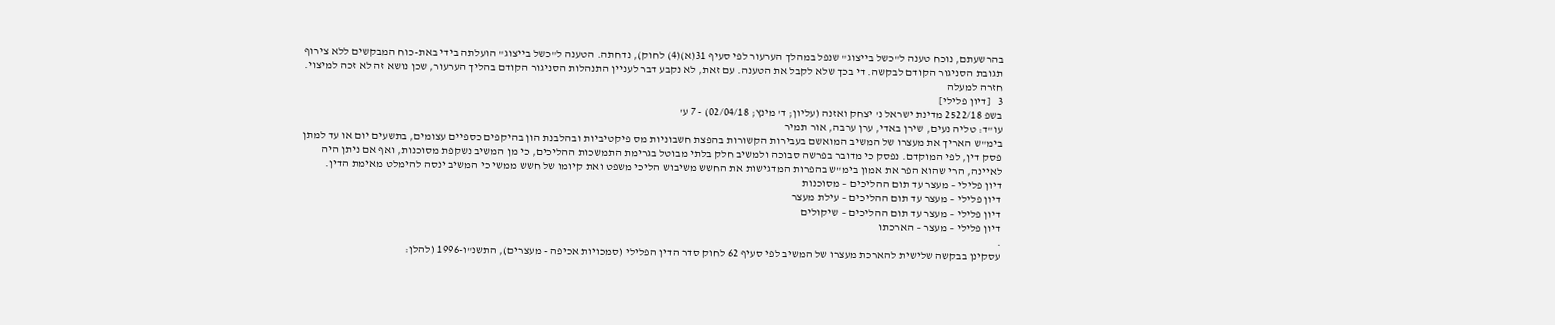בהרשעתם, נוכח טענה ל"כשל בייצוג" שנפל במהלך הערעור לפי סעיף 31(א)(4) לחוק), נדחתה. הטענה ל"כשל בייצוג" הועלתה בידי באת-כוח המבקשים ללא צירוף תגובת הסניגור הקודם לבקשה. די בכך שלא לקבל את הטענה. עם זאת, לא נקבע דבר לעניין התנהלות הסניגור הקודם בהליך הערעור, שכן נושא זה לא זכה למיצוי.
חזרה למעלה
3   [דיון פלילי]
בשפ 2522/18 מדינת ישראל נ' יצחק ואזנה (עליון; ד' מינץ; 02/04/18) - 7 ע'
עו"ד: טליה נעים, שירן באדי, ערן ערבה, אור תמיר
בימ"ש האריך את מעצרו של המשיב המואשם בעבירות הקשורות בהפצת חשבוניות מס פיקטיביות ובהלבנת הון בהיקפים כספיים עצומים, בתשעים יום או עד למתן פסק דין, לפי המוקדם. נפסק כי מדובר בפרשה סבוכה ולמשיב חלק בלתי מבוטל בגרימת התמשכות ההליכים, כי מן המשיב נשקפת מסוכנות, ואף אם ניתן היה לאיינה, הרי שהוא הפר את אמון בימ"ש בהפרות המדגישות את החשש משיבוש הליכי משפט ואת קיומו של חשש ממשי כי המשיב ינסה להימלט מאימת הדין.
דיון פלילי – מעצר עד תום ההליכים – מסוכנות
דיון פלילי – מעצר עד תום ההליכים – עילת מעצר
דיון פלילי – מעצר עד תום ההליכים – שיקולים
דיון פלילי – מעצר – הארכתו
.
עסקינן בבקשה שלישית להארכת מעצרו של המשיב לפי סעיף 62 לחוק סדר הדין הפלילי (סמכויות אכיפה - מעצרים), התשנ"ו-1996 (להלן: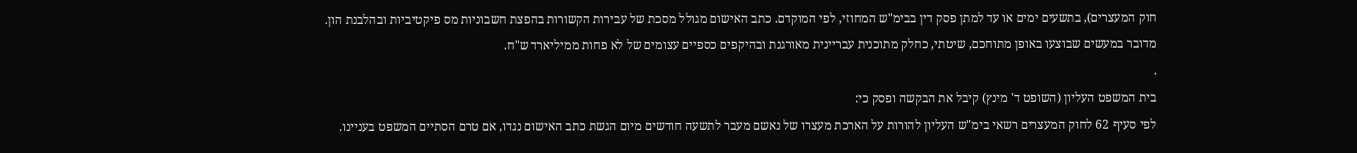חוק המעצרים), בתשעים ימים או עד למתן פסק דין בבימ"ש המחוזי, לפי המוקדם. כתב האישום מגולל מסכת של עבירות הקשורות בהפצת חשבוניות מס פיקטיביות ובהלבנת הון. מדובר במעשים שבוצעו באופן מתוחכם, שיטתי, כחלק מתוכנית עבריינית מאורגנת ובהיקפים כספיים עצומים של לא פחות ממיליארד ש"ח.
.
בית המשפט העליון (השופט ד' מינץ) קיבל את הבקשה ופסק כי:
לפי סעיף 62 לחוק המעצרים רשאי בימ"ש העליון להורות על הארכת מעצרו של נאשם מעבר לתשעה חודשים מיום הגשת כתב האישום נגדו, אם טרם הסתיים המשפט בעניינו.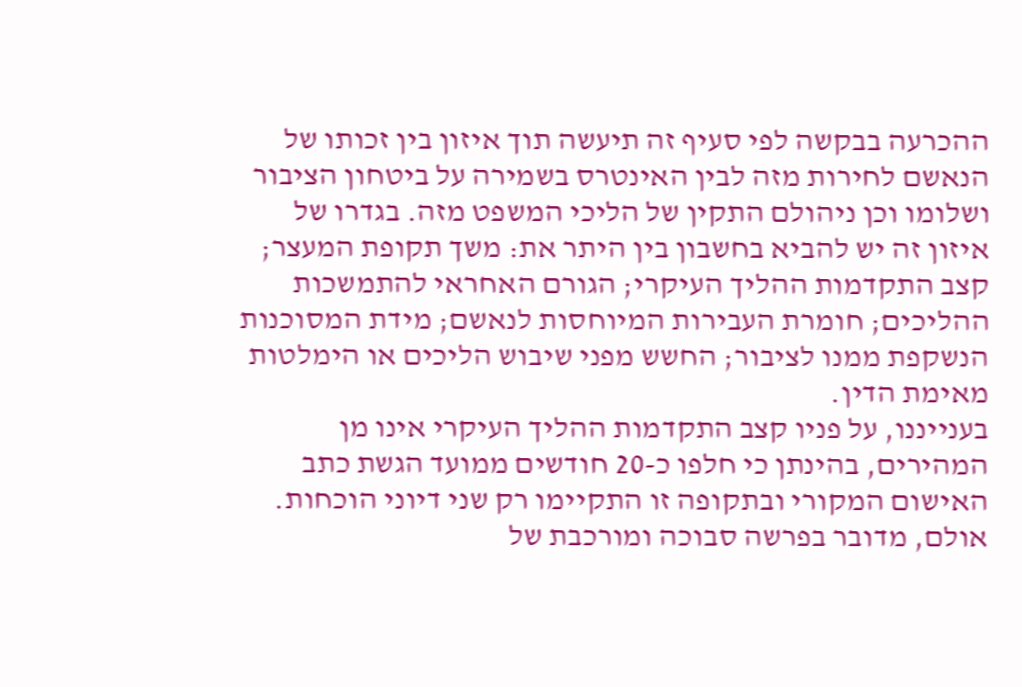ההכרעה בבקשה לפי סעיף זה תיעשה תוך איזון בין זכותו של הנאשם לחירות מזה לבין האינטרס בשמירה על ביטחון הציבור ושלומו וכן ניהולם התקין של הליכי המשפט מזה. בגדרו של איזון זה יש להביא בחשבון בין היתר את: משך תקופת המעצר; קצב התקדמות ההליך העיקרי; הגורם האחראי להתמשכות ההליכים; חומרת העבירות המיוחסות לנאשם; מידת המסוכנות הנשקפת ממנו לציבור; החשש מפני שיבוש הליכים או הימלטות מאימת הדין.
בענייננו, על פניו קצב התקדמות ההליך העיקרי אינו מן המהירים, בהינתן כי חלפו כ-20 חודשים ממועד הגשת כתב האישום המקורי ובתקופה זו התקיימו רק שני דיוני הוכחות. אולם, מדובר בפרשה סבוכה ומורכבת של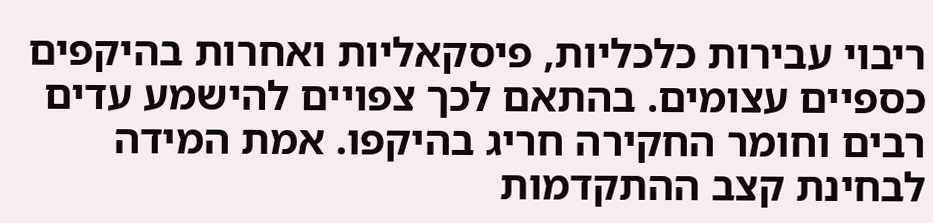ריבוי עבירות כלכליות, פיסקאליות ואחרות בהיקפים כספיים עצומים. בהתאם לכך צפויים להישמע עדים רבים וחומר החקירה חריג בהיקפו. אמת המידה לבחינת קצב ההתקדמות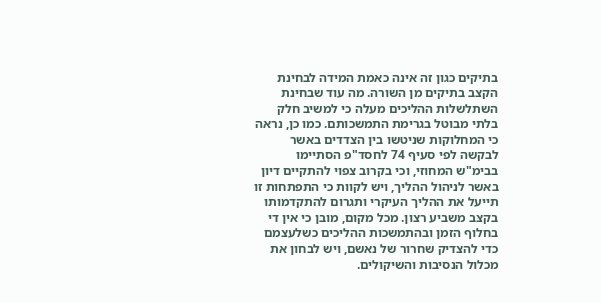בתיקים כגון זה אינה כאמת המידה לבחינת הקצב בתיקים מן השורה. מה עוד שבחינת השתלשלות ההליכים מעלה כי למשיב חלק בלתי מבוטל בגרימת התמשכותם. כמו כן, נראה כי המחלוקות שניטשו בין הצדדים באשר לבקשה לפי סעיף 74 לחסד"פ הסתיימו בבימ"ש המחוזי, וכי בקרוב צפוי להתקיים דיון באשר לניהול ההליך, ויש לקוות כי התפתחות זו תייעל את ההליך העיקרי ותגרום להתקדמותו בקצב משביע רצון. מכל מקום, מובן כי אין די בחלוף הזמן ובהתמשכות ההליכים כשלעצמם כדי להצדיק שחרור של נאשם, ויש לבחון את מכלול הנסיבות והשיקולים.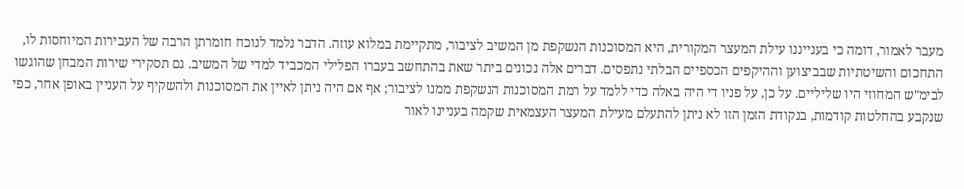מעבר לאמור, דומה כי בענייננו עילת המעצר המקורית, היא המסוכנות הנשקפת מן המשיב לציבור, מתקיימת במלוא עוזה. הדבר נלמד לנוכח חומרתן הרבה של העבירות המיוחסות לו, התחכום והשיטתיות שבביצוען וההיקפים הכספיים הבלתי נתפסים. דברים אלה נכונים ביתר שאת בהתחשב בעברו הפלילי המכביד למדי של המשיב. גם תסקירי שירות המבחן שהוגשו לבימ"ש המחוזי היו שליליים. על כן, על פניו די היה באלה כדי ללמד על רמת המסוכנות הנשקפת ממנו לציבור; אף אם היה ניתן לאיין את המסוכנות ולהשקיף על העניין באופן אחר, כפי שנקבע בהחלטות קודמות, בנקודת הזמן הזו לא ניתן להתעלם מעילת המעצר העצמאית שקמה בעניינו לאור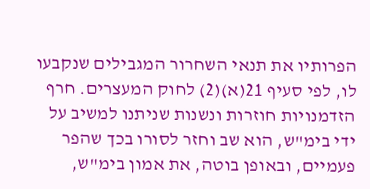הפרותיו את תנאי השחרור המגבילים שנקבעו לו, לפי סעיף 21(א)(2) לחוק המעצרים. חרף הזדמנויות חוזרות ונשנות שניתנו למשיב על ידי בימ"ש, הוא שב וחזר לסורו בכך שהפר פעמיים, ובאופן בוטה, את אמון בימ"ש,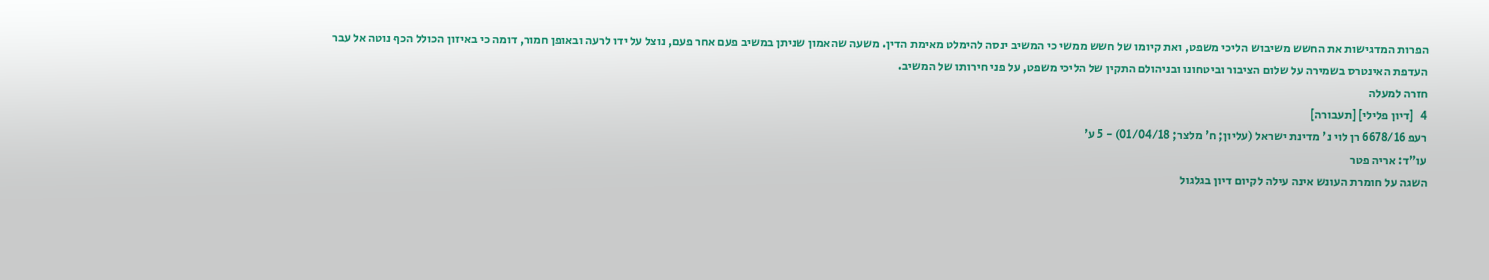הפרות המדגישות את החשש משיבוש הליכי משפט, ואת קיומו של חשש ממשי כי המשיב ינסה להימלט מאימת הדין. משעה שהאמון שניתן במשיב פעם אחר פעם, נוצל על ידו לרעה ובאופן חמור, דומה כי באיזון הכולל הכף נוטה אל עבר העדפת האינטרס בשמירה על שלום הציבור וביטחונו ובניהולם התקין של הליכי משפט, על פני חירותו של המשיב.
חזרה למעלה
4   [דיון פלילי] [תעבורה]
רעפ 6678/16 רן לוי נ' מדינת ישראל (עליון; ח' מלצר; 01/04/18) - 5 ע'
עו"ד: אריה פטר
השגה על חומרת העונש אינה עילה לקיום דיון בגלגול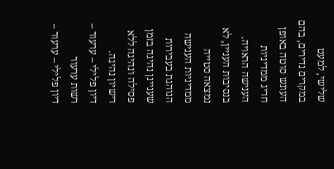שלישי, למעט במקרים נדירים, בהם העונש סוטה באופן חריג ממדיניות הענישה הראויה. בנסיבות העניין, לא נמצאה סטייה ממדיניות הענישה הנוהגת בעבירות שעניינן נהיגה בזמן פסילה ונהיגה ללא רישיון נהיגה.
דיון פלילי – ערעור – רשות ערעור
דיון פלילי – ערעור –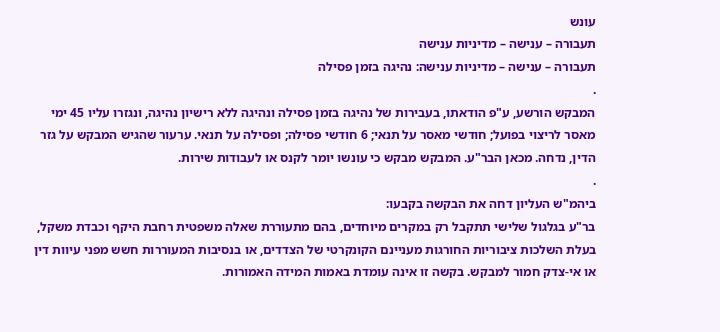עונש
תעבורה – ענישה – מדיניות ענישה
תעבורה – ענישה – מדיניות ענישה: נהיגה בזמן פסילה
.
המבקש הורשע, ע"פ הודאתו, בעבירות של נהיגה בזמן פסילה ונהיגה ללא רישיון נהיגה, ונגזרו עליו 45 ימי מאסר לריצוי בפועל; חודשי מאסר על תנאי; 6 חודשי פסילה; ופסילה על תנאי. ערעור שהגיש המבקש על גזר הדין, נדחה. מכאן הבר"ע. המבקש מבקש כי עונשו יומר לקנס או לעבודות שירות.
.
ביהמ"ש העליון דחה את הבקשה בקבעו:
בר"ע בגלגול שלישי תתקבל רק במקרים מיוחדים, בהם מתעוררת שאלה משפטית רחבת היקף וכבדת משקל, בעלת השלכות ציבוריות החורגות מעניינם הקונקרטי של הצדדים, או בנסיבות המעוררות חשש מפני עיוות דין או אי-צדק חמור למבקש. בקשה זו אינה עומדת באמות המידה האמורות.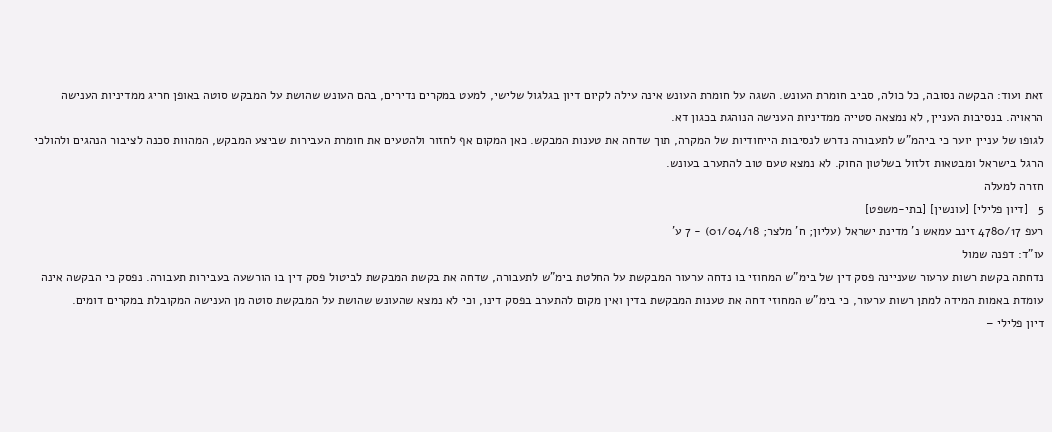זאת ועוד: הבקשה נסובה, כל כולה, סביב חומרת העונש. השגה על חומרת העונש אינה עילה לקיום דיון בגלגול שלישי, למעט במקרים נדירים, בהם העונש שהושת על המבקש סוטה באופן חריג ממדיניות הענישה הראויה. בנסיבות העניין, לא נמצאה סטייה ממדיניות הענישה הנוהגת בכגון דא.
לגופו של עניין יוער כי ביהמ"ש לתעבורה נדרש לנסיבות הייחודיות של המקרה, תוך שדחה את טענות המבקש. כאן המקום אף לחזור ולהטעים את חומרת העבירות שביצע המבקש, המהוות סכנה לציבור הנהגים ולהולכי הרגל בישראל ומבטאות זלזול בשלטון החוק. לא נמצא טעם טוב להתערב בעונש.
חזרה למעלה
5   [דיון פלילי] [עונשין] [בתי-משפט]
רעפ 4780/17 זינב עמאש נ' מדינת ישראל (עליון; ח' מלצר; 01/04/18) - 7 ע'
עו"ד: דפנה שמול
נדחתה בקשת רשות ערעור שעניינה פסק דין של בימ"ש המחוזי בו נדחה ערעור המבקשת על החלטת בימ"ש לתעבורה, שדחה את בקשת המבקשת לביטול פסק דין בו הורשעה בעבירות תעבורה. נפסק כי הבקשה אינה עומדת באמות המידה למתן רשות ערעור, כי בימ"ש המחוזי דחה את טענות המבקשת בדין ואין מקום להתערב בפסק דינו, וכי לא נמצא שהעונש שהושת על המבקשת סוטה מן הענישה המקובלת במקרים דומים.
דיון פלילי –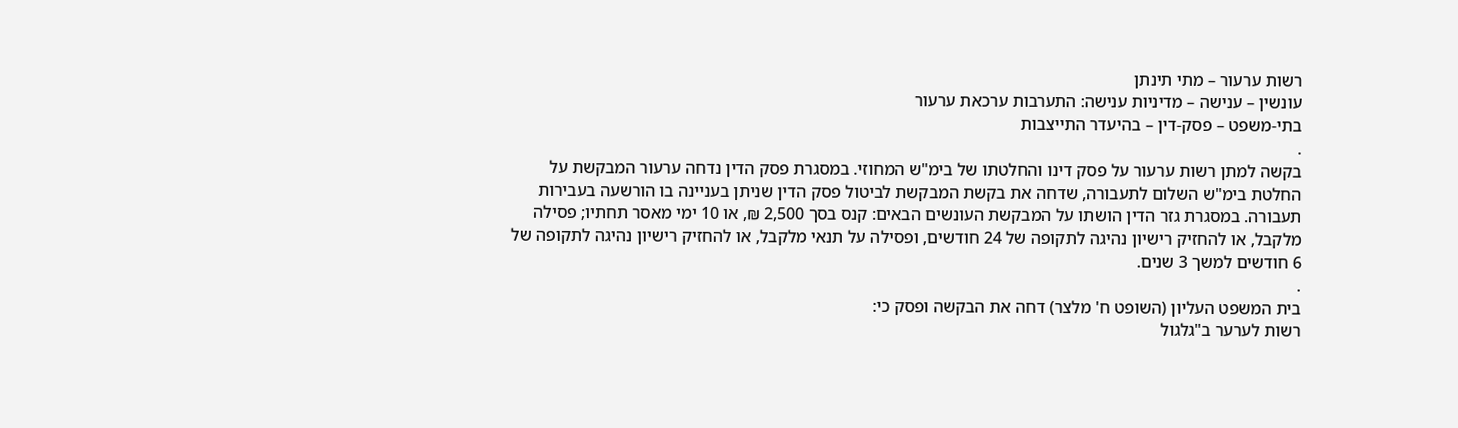רשות ערעור – מתי תינתן
עונשין – ענישה – מדיניות ענישה: התערבות ערכאת ערעור
בתי-משפט – פסק-דין – בהיעדר התייצבות
.
בקשה למתן רשות ערעור על פסק דינו והחלטתו של בימ"ש המחוזי. במסגרת פסק הדין נדחה ערעור המבקשת על החלטת בימ"ש השלום לתעבורה, שדחה את בקשת המבקשת לביטול פסק הדין שניתן בעניינה בו הורשעה בעבירות תעבורה. במסגרת גזר הדין הושתו על המבקשת העונשים הבאים: קנס בסך 2,500 ₪, או 10 ימי מאסר תחתיו; פסילה מלקבל, או להחזיק רישיון נהיגה לתקופה של 24 חודשים, ופסילה על תנאי מלקבל, או להחזיק רישיון נהיגה לתקופה של 6 חודשים למשך 3 שנים.
.
בית המשפט העליון (השופט ח' מלצר) דחה את הבקשה ופסק כי:
רשות לערער ב"גלגול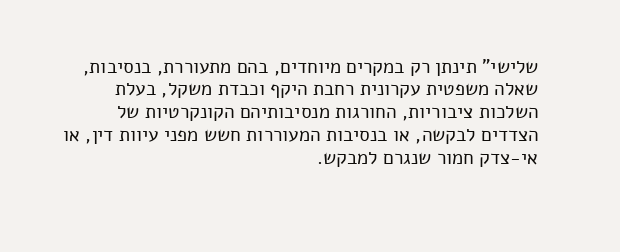שלישי" תינתן רק במקרים מיוחדים, בהם מתעוררת, בנסיבות, שאלה משפטית עקרונית רחבת היקף וכבדת משקל, בעלת השלכות ציבוריות, החורגות מנסיבותיהם הקונקרטיות של הצדדים לבקשה, או בנסיבות המעוררות חשש מפני עיוות דין, או אי-צדק חמור שנגרם למבקש.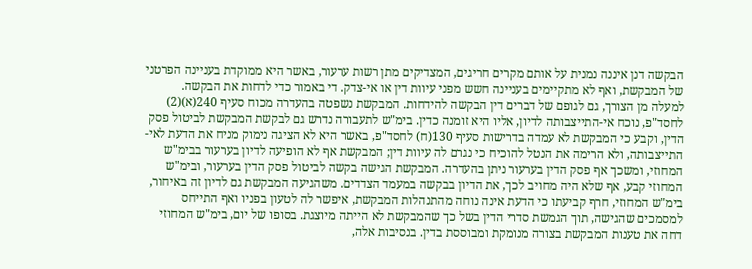הבקשה דנן איננה נמנית על אותם מקרים חריגים, המצדיקים מתן רשות ערעור, באשר היא ממוקדת בעניינה הפרטני של המבקשת, ואף לא מתקיימים בעניינה חשש מפני עיוות דין או אי-צדק. די באמור כדי לדחות את הבקשה.
למעלה מן הצורך, גם לגופם של דברים דין הבקשה להידחות. המבקשת נשפטה בהעדרה מכוח סעיף 240(א)(2) לחסד"פ, נוכח אי-התייצבותה לדיון, אליו היא זומנה כדין. בימ"ש לתעבורה נדרש גם לבקשת המבקשת לביטול פסק הדין, וקבע כי המבקשת לא עמדה בדרישות סעיף 130(ח) לחסד"פ, באשר היא לא הציגה נימוק מניח את הדעת לאי-התייצבותה, ולא הרימה את הנטל להוכיח כי נגרם לה עיוות דין; המבקשת אף לא הופיעה לדיון בערעור בבימ"ש המחוזי, ומשכך אף פסק הדין בערעור ניתן בהעדרה. המבקשת הגישה בקשה לביטול פסק הדין בערעור, ובימ"ש המחוזי קבע, אף שלא היה מחויב לכך, את הדיון בבקשה במעמד הצדדים. משהגיעה המבקשת גם לדיון זה באיחור, בימ"ש המחוזי, חרף קביעתו כי הדעת אינה נוחה מהתנהלות המבקשת, איפשר לה לטעון בפניו ואף התייחס למסמכים שהגישה, תוך הגמשת סדרי הדין בשל כך שהמבקשת לא הייתה מיוצגת. בסופו של יום, בימ"ש המחוזי דחה את טענות המבקשת בצורה מנומקת ומבוססת בדין. בנסיבות אלה,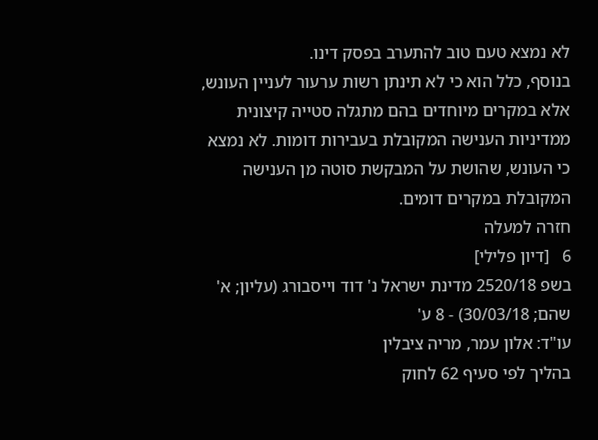לא נמצא טעם טוב להתערב בפסק דינו.
בנוסף, כלל הוא כי לא תינתן רשות ערעור לעניין העונש, אלא במקרים מיוחדים בהם מתגלה סטייה קיצונית ממדיניות הענישה המקובלת בעבירות דומות. לא נמצא כי העונש, שהושת על המבקשת סוטה מן הענישה המקובלת במקרים דומים.
חזרה למעלה
6   [דיון פלילי]
בשפ 2520/18 מדינת ישראל נ' דוד וייסבורג (עליון; א' שהם; 30/03/18) - 8 ע'
עו"ד: אלון עמר, מריה ציבלין
בהליך לפי סעיף 62 לחוק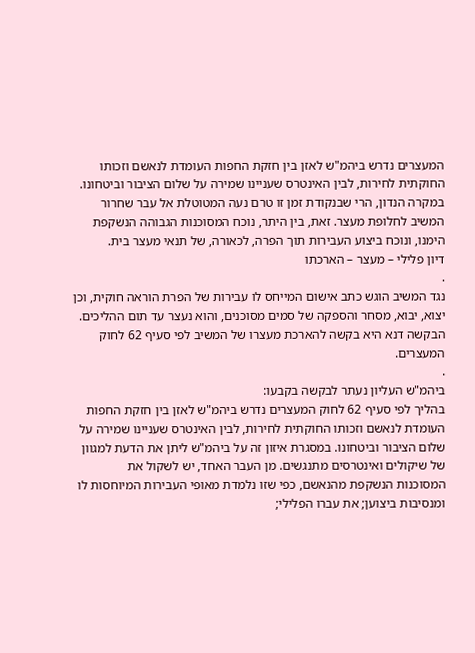המעצרים נדרש ביהמ"ש לאזן בין חזקת החפות העומדת לנאשם וזכותו החוקתית לחירות, לבין האינטרס שעניינו שמירה על שלום הציבור וביטחונו. במקרה הנדון, הרי שבנקודת זמן זו טרם נעה המטוטלת אל עבר שחרור המשיב לחלופת מעצר. זאת, בין היתר, נוכח המסוכנות הגבוהה הנשקפת הימנו, ונוכח ביצוע העבירות תוך הפרה, לכאורה, של תנאי מעצר בית.
דיון פלילי – מעצר – הארכתו
.
נגד המשיב הוגש כתב אישום המייחס לו עבירות של הפרת הוראה חוקית, וכן יצוא, יבוא, מסחר והספקה של סמים מסוכנים, והוא נעצר עד תום ההליכים. הבקשה דנא היא בקשה להארכת מעצרו של המשיב לפי סעיף 62 לחוק המעצרים.
.
ביהמ"ש העליון נעתר לבקשה בקבעו:
בהליך לפי סעיף 62 לחוק המעצרים נדרש ביהמ"ש לאזן בין חזקת החפות העומדת לנאשם וזכותו החוקתית לחירות, לבין האינטרס שעניינו שמירה על שלום הציבור וביטחונו. במסגרת איזון זה על ביהמ"ש ליתן את הדעת למגוון של שיקולים ואינטרסים מתנגשים. מן העבר האחד, יש לשקול את
המסוכנות הנשקפת מהנאשם, כפי שזו נלמדת מאופי העבירות המיוחסות לו ומנסיבות ביצוען; את עברו הפלילי;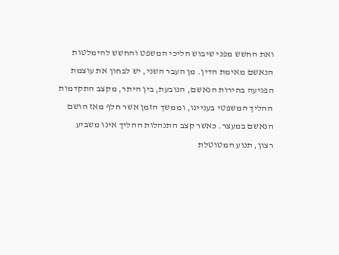ואת החשש מפני שיבוש הליכי המשפט והחשש להימלטות הנאשם מאימת הדין. מן העבר השני, יש לבחון את עוצמת הפגיעה בחירות הנאשם, הנובעת, בין היתר, מקצב התקדמות ההליך המשפטי בעניינו, וממשך הזמן אשר חלף מאז הושם הנאשם במעצר. כאשר קצב התנהלות ההליך אינו משביע רצון, תנוע המטוטלת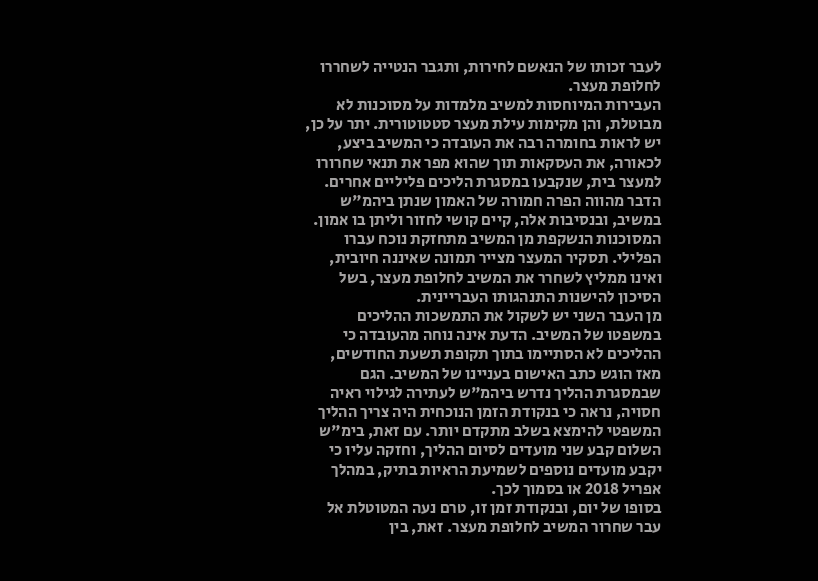לעבר זכותו של הנאשם לחירות, ותגבר הנטייה לשחררו לחלופת מעצר.
העבירות המיוחסות למשיב מלמדות על מסוכנות לא מבוטלת, והן מקימות עילת מעצר סטטוטורית. יתר על כן, יש לראות בחומרה רבה את העובדה כי המשיב ביצע, לכאורה, את העסקאות תוך שהוא מפר את תנאי שחרורו למעצר בית, שנקבעו במסגרת הליכים פליליים אחרים. הדבר מהווה הפרה חמורה של האמון שנתן ביהמ"ש במשיב, ובנסיבות אלה, קיים קושי לחזור וליתן בו אמון. המסוכנות הנשקפת מן המשיב מתחזקת נוכח עברו הפלילי. תסקיר המעצר מצייר תמונה שאיננה חיובית, ואינו ממליץ לשחרר את המשיב לחלופת מעצר, בשל הסיכון להישנות התנהגותו העבריינית.
מן העבר השני יש לשקול את התמשכות ההליכים במשפטו של המשיב. הדעת אינה נוחה מהעובדה כי ההליכים לא הסתיימו בתוך תקופת תשעת החודשים, מאז הוגש כתב האישום בעניינו של המשיב. הגם שבמסגרת ההליך נדרש ביהמ"ש לעתירה לגילוי ראיה חסויה, נראה כי בנקודת הזמן הנוכחית היה צריך ההליך המשפטי להימצא בשלב מתקדם יותר. עם זאת, בימ"ש השלום קבע שני מועדים לסיום ההליך, וחזקה עליו כי יקבע מועדים נוספים לשמיעת הראיות בתיק, במהלך אפריל 2018 או בסמוך לכך.
בסופו של יום, ובנקודת זמן זו, טרם נעה המטוטלת אל עבר שחרור המשיב לחלופת מעצר. זאת, בין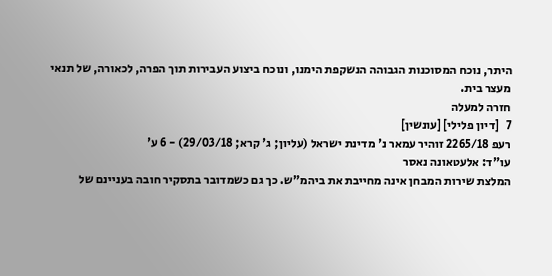היתר, נוכח המסוכנות הגבוהה הנשקפת הימנו, ונוכח ביצוע העבירות תוך הפרה, לכאורה, של תנאי מעצר בית.
חזרה למעלה
7   [דיון פלילי] [עונשין]
רעפ 2265/18 זוהיר עמאר נ' מדינת ישראל (עליון; ג' קרא; 29/03/18) - 6 ע'
עו"ד: אלעטאונה נאסר
המלצת שירות המבחן אינה מחייבת את ביהמ"ש. כך גם כשמדובר בתסקיר חובה בעניינם של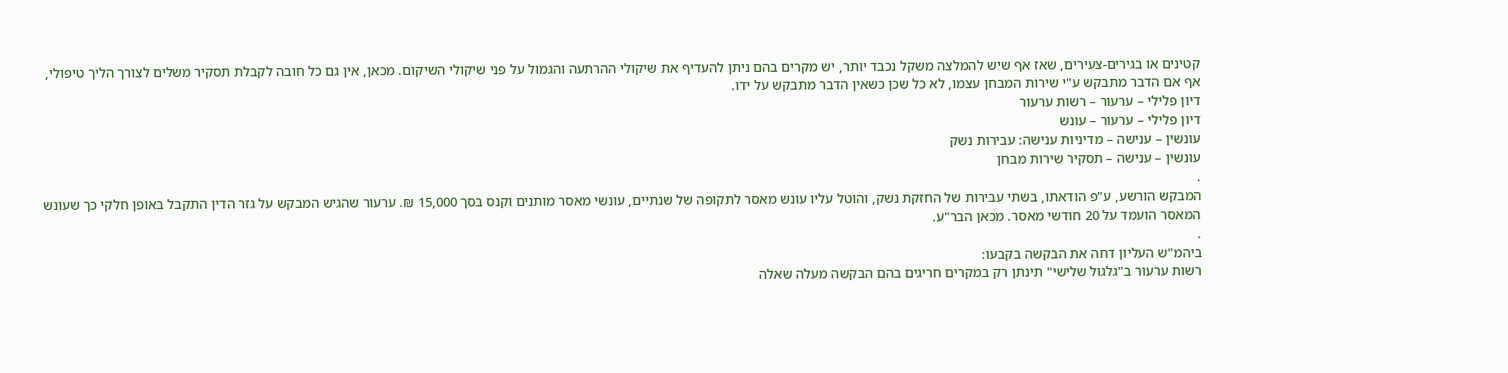קטינים או בגירים-צעירים, שאז אף שיש להמלצה משקל נכבד יותר, יש מקרים בהם ניתן להעדיף את שיקולי ההרתעה והגמול על פני שיקולי השיקום. מכאן, אין גם כל חובה לקבלת תסקיר משלים לצורך הליך טיפולי, אף אם הדבר מתבקש ע"י שירות המבחן עצמו, לא כל שכן כשאין הדבר מתבקש על ידו.
דיון פלילי – ערעור – רשות ערעור
דיון פלילי – ערעור – עונש
עונשין – ענישה – מדיניות ענישה: עבירות נשק
עונשין – ענישה – תסקיר שירות מבחן
.
המבקש הורשע, ע"פ הודאתו, בשתי עבירות של החזקת נשק, והוטל עליו עונש מאסר לתקופה של שנתיים, עונשי מאסר מותנים וקנס בסך 15,000 ₪. ערעור שהגיש המבקש על גזר הדין התקבל באופן חלקי כך שעונש המאסר הועמד על 20 חודשי מאסר. מכאן הבר"ע.
.
ביהמ"ש העליון דחה את הבקשה בקבעו:
רשות ערעור ב"גלגול שלישי" תינתן רק במקרים חריגים בהם הבקשה מעלה שאלה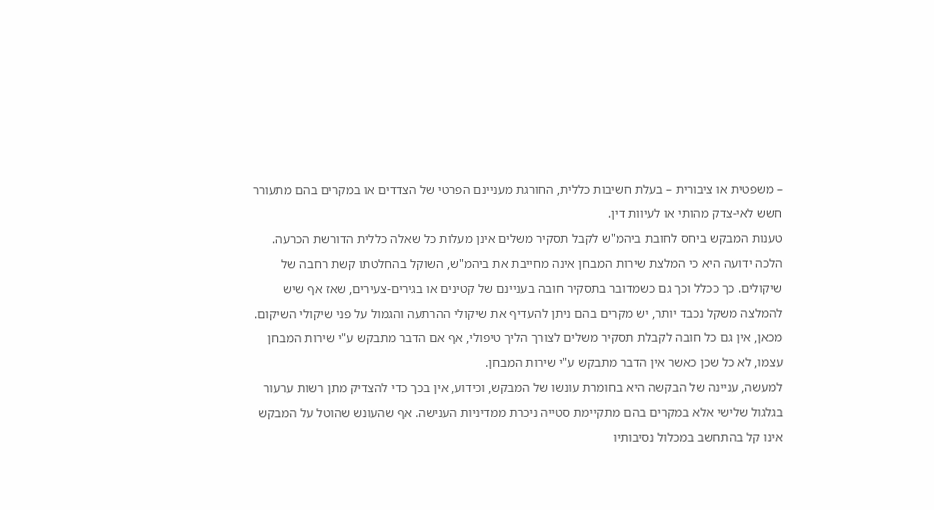– משפטית או ציבורית – בעלת חשיבות כללית, החורגת מעניינם הפרטי של הצדדים או במקרים בהם מתעורר חשש לאי-צדק מהותי או לעיוות דין.
טענות המבקש ביחס לחובת ביהמ"ש לקבל תסקיר משלים אינן מעלות כל שאלה כללית הדורשת הכרעה. הלכה ידועה היא כי המלצת שירות המבחן אינה מחייבת את ביהמ"ש, השוקל בהחלטתו קשת רחבה של שיקולים. כך ככלל וכך גם כשמדובר בתסקיר חובה בעניינם של קטינים או בגירים-צעירים, שאז אף שיש להמלצה משקל נכבד יותר, יש מקרים בהם ניתן להעדיף את שיקולי ההרתעה והגמול על פני שיקולי השיקום. מכאן, אין גם כל חובה לקבלת תסקיר משלים לצורך הליך טיפולי, אף אם הדבר מתבקש ע"י שירות המבחן עצמו, לא כל שכן כאשר אין הדבר מתבקש ע"י שירות המבחן.
למעשה, עניינה של הבקשה היא בחומרת עונשו של המבקש, וכידוע, אין בכך כדי להצדיק מתן רשות ערעור בגלגול שלישי אלא במקרים בהם מתקיימת סטייה ניכרת ממדיניות הענישה. אף שהעונש שהוטל על המבקש אינו קל בהתחשב במכלול נסיבותיו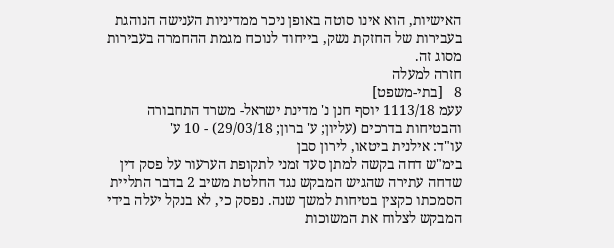האישיות, הוא אינו סוטה באופן ניכר ממדיניות הענישה הנוהגת בעבירות של החזקת נשק, בייחוד לנוכח מגמת ההחמרה בעבירות מסוג זה.
חזרה למעלה
8   [בתי-משפט]
עעמ 1113/18 יוסף חנן נ' מדינת ישראל- משרד התחבורה והבטיחות בדרכים (עליון; ע' ברון; 29/03/18) - 10 ע'
עו"ד: אילנית ביטאו, לירון סבן
בימ"ש דחה בקשה למתן סעד זמני לתקופת הערעור על פסק דין שדחה עתירה שהגיש המבקש נגד החלטת משיב 2 בדבר התליית הסמכתו כקצין בטיחות למשך שנה. נפסק כי, לא בנקל יעלה בידי המבקש לצלוח את המשוכות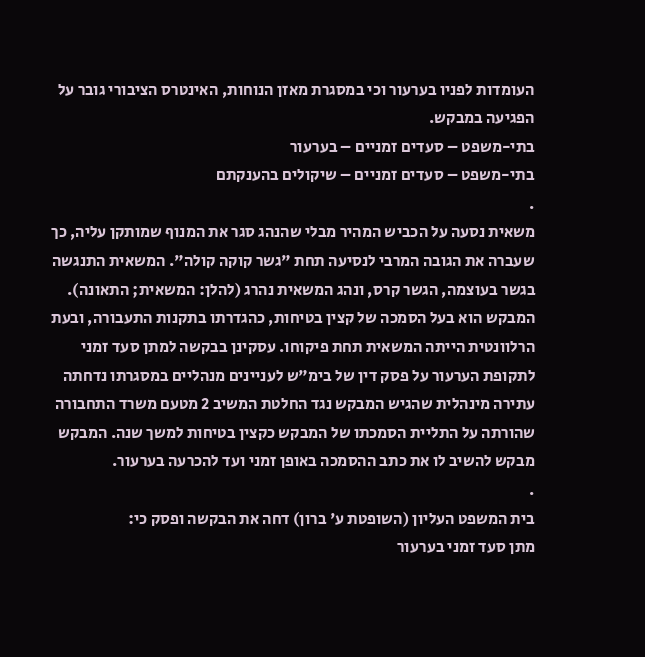העומדות לפניו בערעור וכי במסגרת מאזן הנוחות, האינטרס הציבורי גובר על הפגיעה במבקש.
בתי-משפט – סעדים זמניים – בערעור
בתי-משפט – סעדים זמניים – שיקולים בהענקתם
.
משאית נסעה על הכביש המהיר מבלי שהנהג סגר את המנוף שמותקן עליה, כך שעברה את הגובה המרבי לנסיעה תחת "גשר קוקה קולה". המשאית התנגשה בגשר בעוצמה, הגשר קרס, ונהג המשאית נהרג (להלן: המשאית; התאונה). המבקש הוא בעל הסמכה של קצין בטיחות, כהגדרתו בתקנות התעבורה, ובעת הרלוונטית הייתה המשאית תחת פיקוחו. עסקינן בבקשה למתן סעד זמני לתקופת הערעור על פסק דין של בימ"ש לעניינים מנהליים במסגרתו נדחתה עתירה מינהלית שהגיש המבקש נגד החלטת המשיב 2 מטעם משרד התחבורה שהורתה על התליית הסמכתו של המבקש כקצין בטיחות למשך שנה. המבקש מבקש להשיב לו את כתב ההסמכה באופן זמני ועד להכרעה בערעור.
.
בית המשפט העליון (השופטת ע' ברון) דחה את הבקשה ופסק כי:
מתן סעד זמני בערעור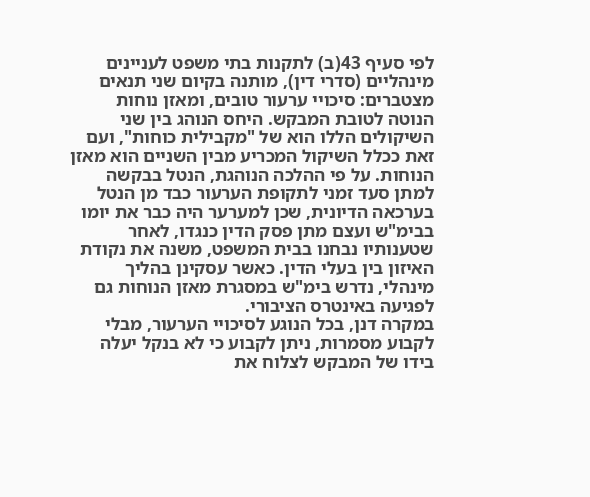לפי סעיף 43(ב) לתקנות בתי משפט לעניינים מינהליים (סדרי דין), מותנה בקיום שני תנאים מצטברים: סיכויי ערעור טובים, ומאזן נוחות הנוטה לטובת המבקש. היחס הנוהג בין שני השיקולים הללו הוא של "מקבילית כוחות", ועם זאת ככלל השיקול המכריע מבין השניים הוא מאזן הנוחות. על פי ההלכה הנוהגת, הנטל בבקשה למתן סעד זמני לתקופת הערעור כבד מן הנטל בערכאה הדיונית, שכן למערער היה כבר את יומו בבימ"ש ועצם מתן פסק הדין כנגדו, לאחר שטענותיו נבחנו בבית המשפט, משנה את נקודת האיזון בין בעלי הדין. כאשר עסקינן בהליך מינהלי, נדרש בימ"ש במסגרת מאזן הנוחות גם לפגיעה באינטרס הציבורי.
במקרה דנן, בכל הנוגע לסיכויי הערעור, מבלי לקבוע מסמרות, ניתן לקבוע כי לא בנקל יעלה בידו של המבקש לצלוח את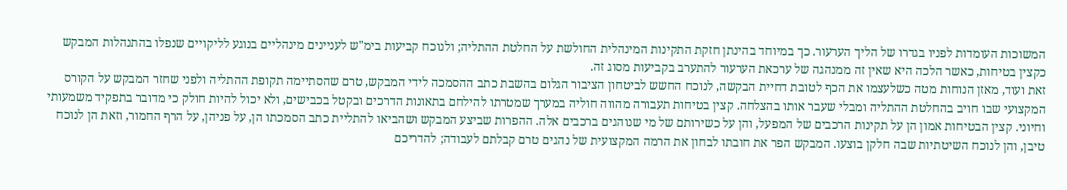המשוכות העומדות לפניו בגדרו של הליך הערעור. כך במיוחד בהינתן חזקת התקינות המינהלית החולשת על החלטת ההתליה; ולנוכח קביעות בימ"ש לעניינים מינהליים בנוגע לליקויים שנפלו בהתנהלות המבקש כקצין בטיחות, כאשר הלכה היא שאין זה ממנהגה של ערכאת הערעור להתערב בקביעות מסוג זה.
זאת ועוד, מאזן הנוחות מטה כשלעצמו את הכף לטובת דחיית הבקשה, לנוכח החשש לביטחון הציבור הגלום בהשבת כתב ההסמכה לידי המבקש, טרם שהסתיימה תקופת ההתליה ולפני שחזר המבקש על הקורס המקצועי שבו חויב בהחלטת ההתליה ומבלי שעבר אותו בהצלחה. קצין בטיחות תעבורה מהווה חוליה במערך שמטרתו להילחם בתאונות הדרכים ובקטל בכבישים, ולא יכול להיות חולק כי מדובר בתפקיד משמעותי וחיוני. קצין הבטיחות אמון הן על תקינות הרכבים של המפעל, והן על כשירותם של מי שנוהגים ברכבים אלה. ההפרות שביצע המבקש ושהביאו להתליית כתב הסמכתו הן, על פניהן, על הרף החמור, וזאת הן לנוכח טיבן, והן לנוכח השיטתיות שבה חלקן בוצעו. המבקש הפר את חובתו לבחון את הרמה המקצועית של נהגים טרם קבלתם לעבודה; להדריכם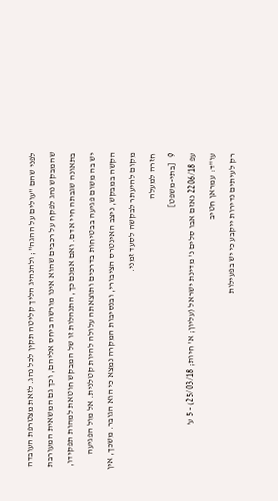לפני שהם "עולים על ההגה"; ולהנהיג הליך קליטה תקין לכל נהג. לזאת מצטרפת העובדה שהמבקש נהג לפקח על רכבים שהוא אינו מורשה ביחס אליהם, וכך גם המשאית המעורבת בתאונה שגבתה חיי אדם. ואם אמנם כך, התנהלות זו של המבקש חוטאת למהות תפקידו, יש בה משום פגיעה בבטיחות בדרכים ותוצאתה עלולה להיות קטלנית. אל מול הפגיעה הקשה במבקש, ניצב האינטרס הציבורי, ובנסיבות המקרה נמצא כי הוא הגובר. משכך, אין מקום להיעתר לבקשה לסעד זמני.
חזרה למעלה
9   [בתי-משפט]
עפ 2206/18 נאזם אבו סלים נ' מדינת ישראל (עליון; א' חיות; 25/03/18) - 5 ע'
עו"ד: עמראן חטיב
רק לעיתים נדירות ייקבע כי יש בפעילות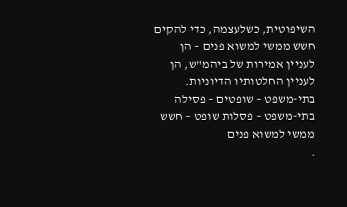השיפוטית, כשלעצמה, כדי להקים חשש ממשי למשוא פנים – הן לעניין אמירות של ביהמ"ש, הן לעניין החלטותיו הדיוניות.
בתי-משפט – שופטים – פסילה
בתי-משפט – פסלות שופט – חשש ממשי למשוא פנים
.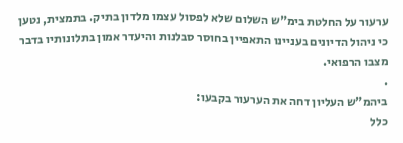ערעור על החלטת בימ"ש השלום שלא לפסול עצמו מלדון בתיק. בתמצית, נטען כי ניהול הדיונים בעניינו התאפיין בחוסר סבלנות והיעדר אמון בתלונותיו בדבר מצבו הרפואי.
.
ביהמ"ש העליון דחה את הערעור בקבעו:
כלל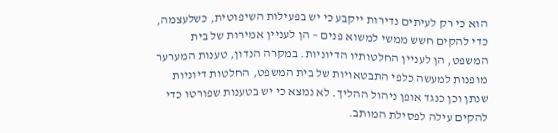הוא כי רק לעיתים נדירות ייקבע כי יש בפעילות השיפוטית, כשלעצמה, כדי להקים חשש ממשי למשוא פנים – הן לעניין אמירות של בית המשפט, הן לעניין החלטותיו הדיוניות. במקרה הנדון, טענות המערער מופנות למעשה כלפי התבטאויות של בית המשפט, החלטות דיוניות שנתן וכן כנגד אופן ניהול ההליך. לא נמצא כי יש בטענות שפורטו כדי להקים עילה לפסילת המותב.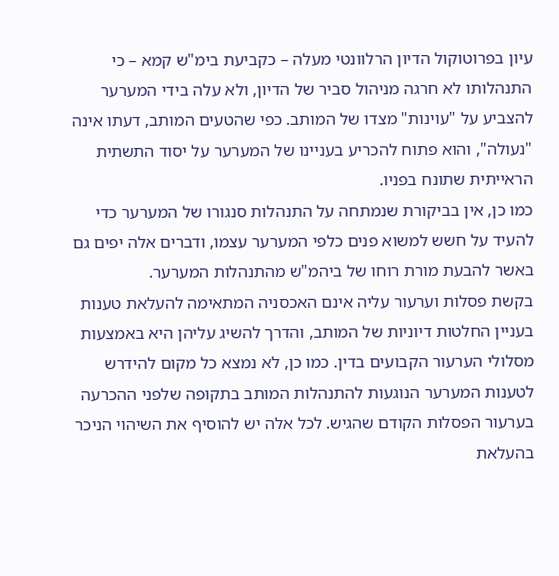עיון בפרוטוקול הדיון הרלוונטי מעלה – כקביעת בימ"ש קמא – כי התנהלותו לא חרגה מניהול סביר של הדיון, ולא עלה בידי המערער להצביע על "עוינות" מצדו של המותב. כפי שהטעים המותב, דעתו אינה "נעולה", והוא פתוח להכריע בעניינו של המערער על יסוד התשתית הראייתית שתונח בפניו.
כמו כן, אין בביקורת שנמתחה על התנהלות סנגורו של המערער כדי להעיד על חשש למשוא פנים כלפי המערער עצמו, ודברים אלה יפים גם באשר להבעת מורת רוחו של ביהמ"ש מהתנהלות המערער.
בקשת פסלות וערעור עליה אינם האכסניה המתאימה להעלאת טענות בעניין החלטות דיוניות של המותב, והדרך להשיג עליהן היא באמצעות מסלולי הערעור הקבועים בדין. כמו כן, לא נמצא כל מקום להידרש לטענות המערער הנוגעות להתנהלות המותב בתקופה שלפני ההכרעה בערעור הפסלות הקודם שהגיש. לכל אלה יש להוסיף את השיהוי הניכר בהעלאת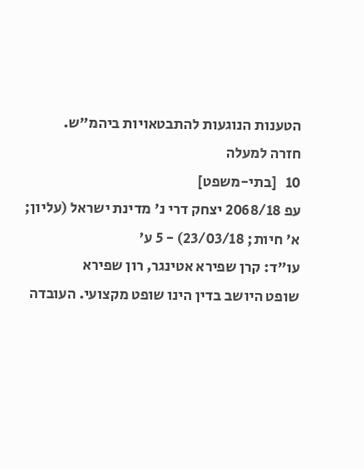הטענות הנוגעות להתבטאויות ביהמ"ש.
חזרה למעלה
10   [בתי-משפט]
עפ 2068/18 יצחק דרי נ' מדינת ישראל (עליון; א' חיות; 23/03/18) - 5 ע'
עו"ד: קרן שפירא אטינגר, רון שפירא
שופט היושב בדין הינו שופט מקצועי. העובדה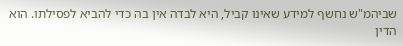שביהמ"ש נחשף למידע שאינו קביל, היא לבדה אין בה כדי להביא לפסילתו. הוא הדין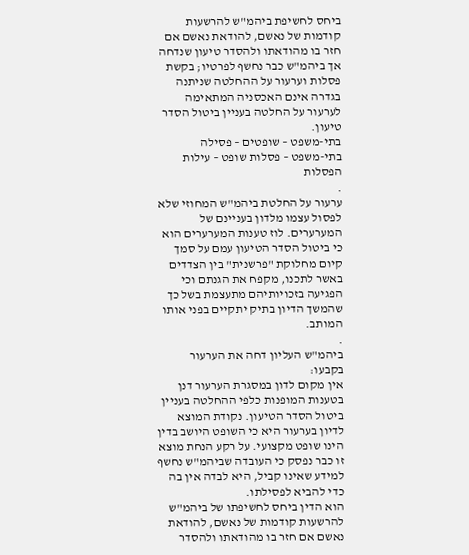ביחס לחשיפת ביהמ"ש להרשעות קודמות של נאשם, להודאת נאשם אם חזר בו מהודאתו ולהסדר טיעון שנדחה אך ביהמ"ש כבר נחשף לפרטיו; בקשת פסלות וערעור על ההחלטה שניתנה בגדרה אינם האכסניה המתאימה לערעור על החלטה בעניין ביטול הסדר טיעון.
בתי-משפט – שופטים – פסילה
בתי-משפט – פסלות שופט – עילות הפסלות
.
ערעור על החלטת ביהמ"ש המחוזי שלא לפסול עצמו מלדון בעניינם של המערערים. לוז טענות המערערים הוא כי ביטול הסדר הטיעון עמם על סמך קיום מחלוקת "פרשנית" בין הצדדים באשר לתכנו, מקפח את הגנתם וכי הפגיעה בזכויותיהם מתעצמת בשל כך שהמשך הדיון בתיק יתקיים בפני אותו המותב.
.
ביהמ"ש העליון דחה את הערעור בקבעו:
אין מקום לדון במסגרת הערעור דנן בטענות המופנות כלפי ההחלטה בעניין ביטול הסדר הטיעון. נקודת המוצא לדיון בערעור היא כי השופט היושב בדין הינו שופט מקצועי. על רקע הנחת מוצא זו כבר נפסק כי העובדה שביהמ"ש נחשף למידע שאינו קביל, היא לבדה אין בה כדי להביא לפסילתו.
הוא הדין ביחס לחשיפתו של ביהמ"ש להרשעות קודמות של נאשם, להודאת נאשם אם חזר בו מהודאתו ולהסדר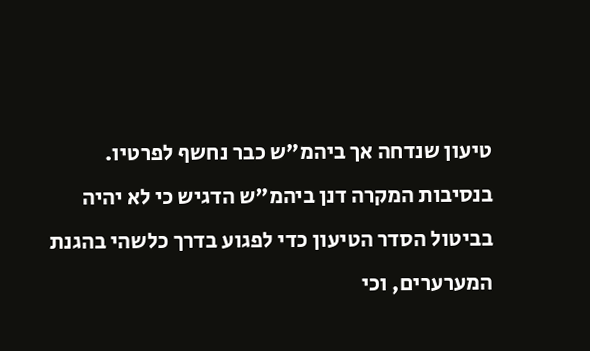טיעון שנדחה אך ביהמ"ש כבר נחשף לפרטיו.
בנסיבות המקרה דנן ביהמ"ש הדגיש כי לא יהיה בביטול הסדר הטיעון כדי לפגוע בדרך כלשהי בהגנת המערערים, וכי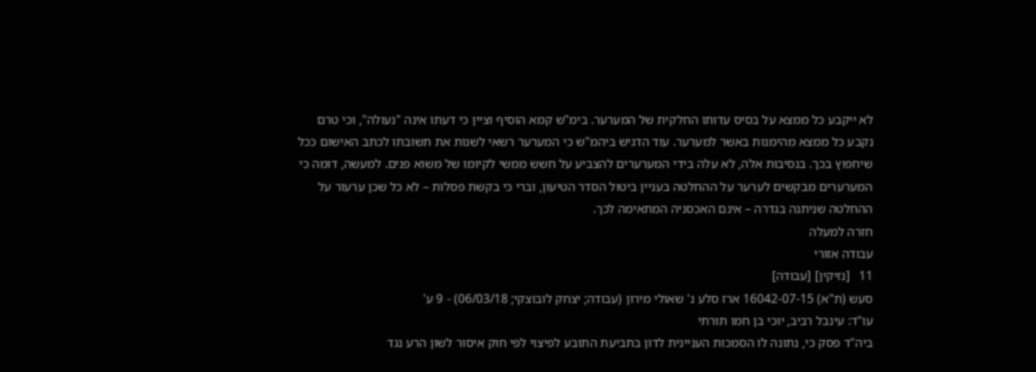לא ייקבע כל ממצא על בסיס עדותו החלקית של המערער. בימ"ש קמא הוסיף וציין כי דעתו אינה "נעולה", וכי טרם נקבע כל ממצא מהימנות באשר למערער. עוד הדגיש ביהמ"ש כי המערער רשאי לשנות את תשובתו לכתב האישום ככל שיחפוץ בכך. בנסיבות אלה, לא עלה בידי המערערים להצביע על חשש ממשי לקיומו של משוא פנים. למעשה, דומה כי המערערים מבקשים לערער על ההחלטה בעניין ביטול הסדר הטיעון, וברי כי בקשת פסלות – לא כל שכן ערעור על ההחלטה שניתנה בגדרה – אינם האכסניה המתאימה לכך.
חזרה למעלה
עבודה אזורי
11   [נזיקין] [עבודה]
סעש (ת"א) 16042-07-15 ארז סלע נ' שאולי מירון (עבודה; יצחק לובוצקי; 06/03/18) - 9 ע'
עו"ד: עינבל רביב, יוכי בן חמו תורתי
ביה"ד פסק כי, נתונה לו הסמכות העניינית לדון בתביעת התובע לפיצוי לפי חוק איסור לשון הרע נגד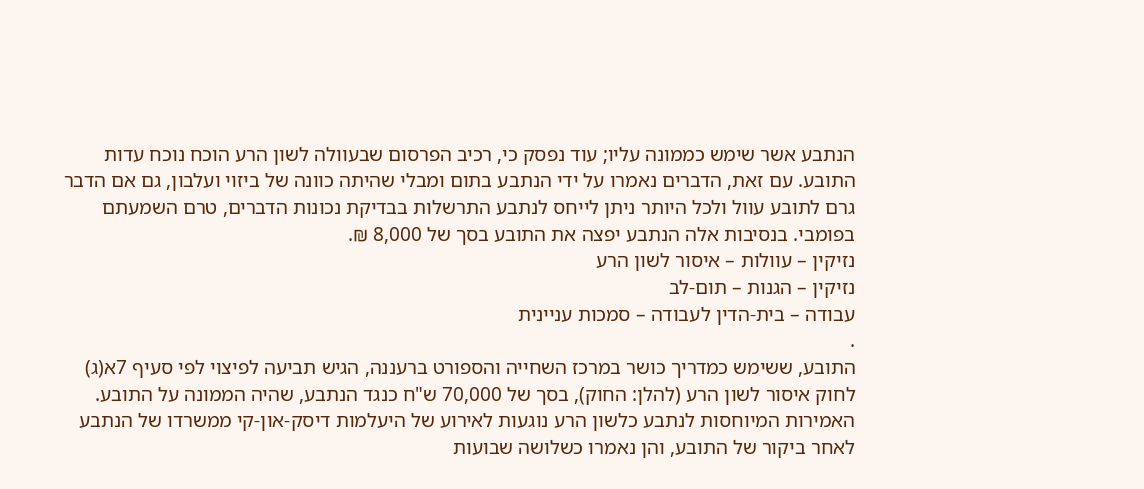הנתבע אשר שימש כממונה עליו; עוד נפסק כי, רכיב הפרסום שבעוולה לשון הרע הוכח נוכח עדות התובע. עם זאת, הדברים נאמרו על ידי הנתבע בתום ומבלי שהיתה כוונה של ביזוי ועלבון, גם אם הדבר גרם לתובע עוול ולכל היותר ניתן לייחס לנתבע התרשלות בבדיקת נכונות הדברים, טרם השמעתם בפומבי. בנסיבות אלה הנתבע יפצה את התובע בסך של 8,000 ₪.
נזיקין – עוולות – איסור לשון הרע
נזיקין – הגנות – תום-לב
עבודה – בית-הדין לעבודה – סמכות עניינית
.
התובע, ששימש כמדריך כושר במרכז השחייה והספורט ברעננה, הגיש תביעה לפיצוי לפי סעיף 7א(ג) לחוק איסור לשון הרע (להלן: החוק), בסך של 70,000 ש"ח כנגד הנתבע, שהיה הממונה על התובע. האמירות המיוחסות לנתבע כלשון הרע נוגעות לאירוע של היעלמות דיסק-און-קי ממשרדו של הנתבע לאחר ביקור של התובע, והן נאמרו כשלושה שבועות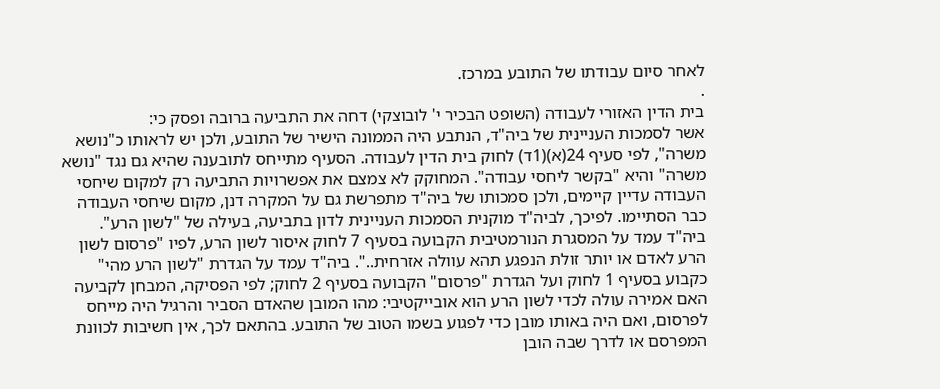לאחר סיום עבודתו של התובע במרכז.
.
בית הדין האזורי לעבודה (השופט הבכיר י' לובוצקי) דחה את התביעה ברובה ופסק כי:
אשר לסמכות העניינית של ביה"ד, הנתבע היה הממונה הישיר של התובע, ולכן יש לראותו כ"נושא משרה", לפי סעיף 24(א)(1ד) לחוק בית הדין לעבודה. הסעיף מתייחס לתובענה שהיא גם נגד "נושא משרה" והיא "בקשר ליחסי עבודה". המחוקק לא צמצם את אפשרויות התביעה רק למקום שיחסי העבודה עדיין קיימים, ולכן סמכותו של ביה"ד מתפרשת גם על המקרה דנן, מקום שיחסי העבודה כבר הסתיימו. לפיכך, לביה"ד מוקנית הסמכות העניינית לדון בתביעה, בעילה של "לשון הרע".
ביה"ד עמד על המסגרת הנורמטיבית הקבועה בסעיף 7 לחוק איסור לשון הרע, לפיו "פרסום לשון הרע לאדם או יותר זולת הנפגע תהא עוולה אזרחית..". ביה"ד עמד על הגדרת "לשון הרע מהי" כקבוע בסעיף 1 לחוק ועל הגדרת "פרסום" הקבועה בסעיף 2 לחוק; לפי הפסיקה, המבחן לקביעה האם אמירה עולה לכדי לשון הרע הוא אובייקטיבי: מהו המובן שהאדם הסביר והרגיל היה מייחס לפרסום, ואם היה באותו מובן כדי לפגוע בשמו הטוב של התובע. בהתאם לכך, אין חשיבות לכוונת המפרסם או לדרך שבה הובן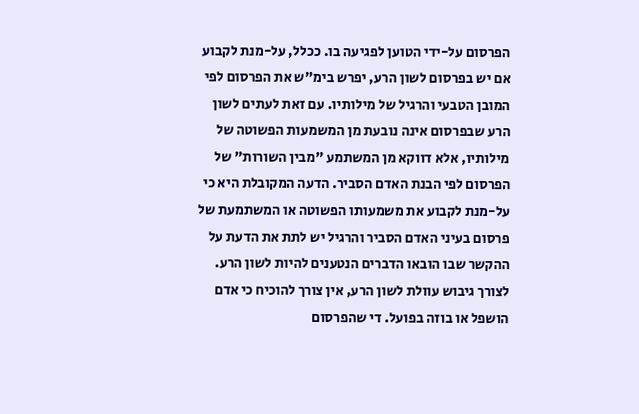הפרסום על-ידי הטוען לפגיעה בו. ככלל, על-מנת לקבוע אם יש בפרסום לשון הרע, יפרש בימ"ש את הפרסום לפי המובן הטבעי והרגיל של מילותיו. עם זאת לעתים לשון הרע שבפרסום אינה נובעת מן המשמעות הפשוטה של מילותיו, אלא דווקא מן המשתמע "מבין השורות" של הפרסום לפי הבנת האדם הסביר. הדעה המקובלת היא כי על-מנת לקבוע את משמעותו הפשוטה או המשתמעת של פרסום בעיני האדם הסביר והרגיל יש לתת את הדעת על ההקשר שבו הובאו הדברים הנטענים להיות לשון הרע. לצורך גיבוש עוולת לשון הרע, אין צורך להוכיח כי אדם הושפל או בוזה בפועל. די שהפרסום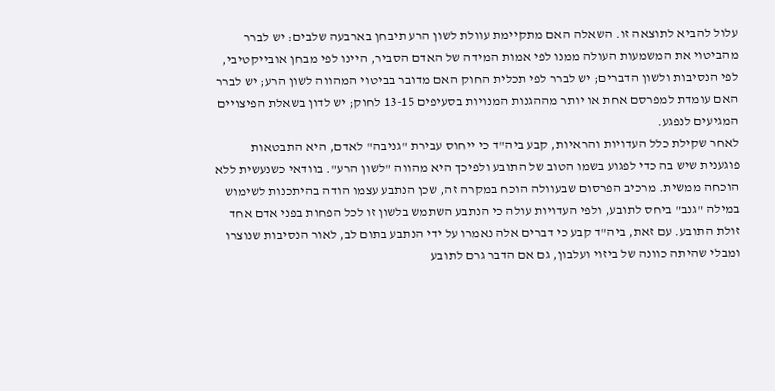עלול להביא לתוצאה זו. השאלה האם מתקיימת עוולת לשון הרע תיבחן בארבעה שלבים: יש לברר מהביטוי את המשמעות העולה ממנו לפי אמות המידה של האדם הסביר, היינו לפי מבחן אובייקטיבי, לפי הנסיבות ולשון הדברים; יש לברר לפי תכלית החוק האם מדובר בביטוי המהווה לשון הרע; יש לברר האם עומדת למפרסם אחת או יותר מההגנות המנויות בסעיפים 13-15 לחוק; יש לדון בשאלת הפיצויים המגיעים לנפגע.
לאחר שקילת כלל העדויות והראיות, קבע ביה"ד כי ייחוס עבירת "גניבה" לאדם, היא התבטאות פוגענית שיש בה כדי לפגוע בשמו הטוב של התובע ולפיכך היא מהווה "לשון הרע". בוודאי כשנעשית ללא הוכחה ממשית. מרכיב הפרסום שבעוולה הוכח במקרה זה, שכן הנתבע עצמו הודה בהיתכנות לשימוש במילה "גנב" ביחס לתובע, ולפי העדויות עולה כי הנתבע השתמש בלשון זו לכל הפחות בפני אדם אחד זולת התובע. עם זאת, ביה"ד קבע כי דברים אלה נאמרו על ידי הנתבע בתום לב, לאור הנסיבות שנוצרו ומבלי שהיתה כוונה של ביזוי ועלבון, גם אם הדבר גרם לתובע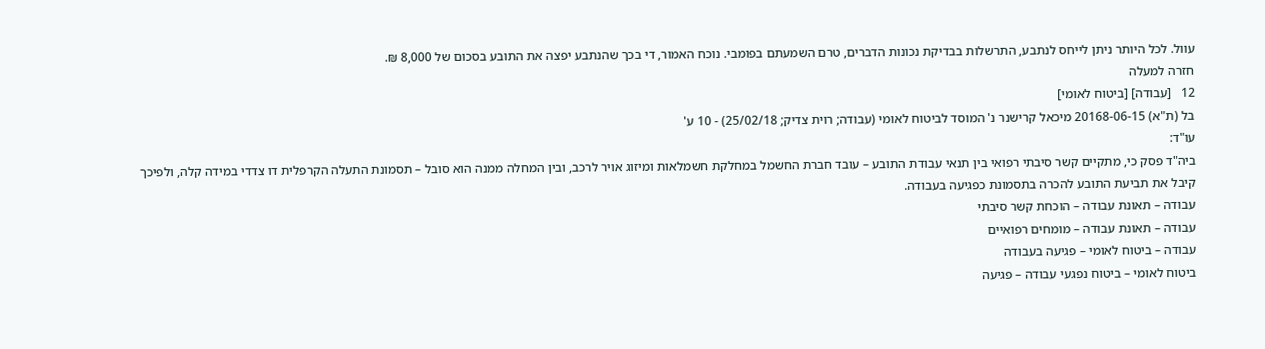עוול. לכל היותר ניתן לייחס לנתבע, התרשלות בבדיקת נכונות הדברים, טרם השמעתם בפומבי. נוכח האמור, די בכך שהנתבע יפצה את התובע בסכום של 8,000 ₪.
חזרה למעלה
12   [עבודה] [ביטוח לאומי]
בל (ת"א) 20168-06-15 מיכאל קרישנר נ' המוסד לביטוח לאומי (עבודה; רוית צדיק; 25/02/18) - 10 ע'
עו"ד:
ביה"ד פסק כי, מתקיים קשר סיבתי רפואי בין תנאי עבודת התובע – עובד חברת החשמל במחלקת חשמלאות ומיזוג אויר לרכב, ובין המחלה ממנה הוא סובל – תסמונת התעלה הקרפלית דו צדדי במידה קלה, ולפיכך קיבל את תביעת התובע להכרה בתסמונת כפגיעה בעבודה.
עבודה – תאונת עבודה – הוכחת קשר סיבתי
עבודה – תאונת עבודה – מומחים רפואיים
עבודה – ביטוח לאומי – פגיעה בעבודה
ביטוח לאומי – ביטוח נפגעי עבודה – פגיעה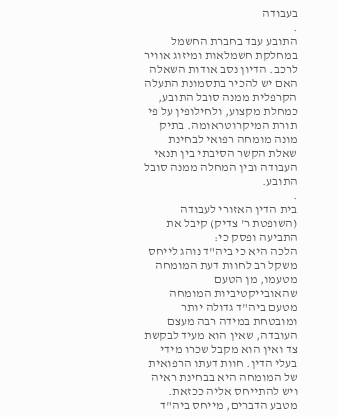בעבודה
.
התובע עבד בחברת החשמל במחלקת חשמלאות ומיזוג אוויר לרכב. הדיון נסב אודות השאלה האם יש להכיר בתסמונת התעלה הקרפלית ממנה סובל התובע, כמחלת מקצוע, ולחילופין על פי תורת המיקרוטראומה. בתיק מונה מומחה רפואי לבחינת שאלת הקשר הסיבתי בין תנאי העבודה ובין המחלה ממנה סובל התובע.
.
בית הדין האזורי לעבודה (השופטת ר' צדיק) קיבל את התביעה ופסק כי:
הלכה היא כי ביה"ד נוהג לייחס משקל רב לחוות דעת המומחה מטעמו, מן הטעם שהאובייקטיביות המומחה מטעם ביה"ד גדולה יותר ומובטחת במידה רבה מעצם העובדה, שאין הוא מעיד לבקשת צד ואין הוא מקבל שכרו מידי בעלי הדין. חוות דעתו הרפואית של המומחה היא בבחינת ראיה ויש להתייחס אליה ככזאת. מטבע הדברים, מייחס ביה"ד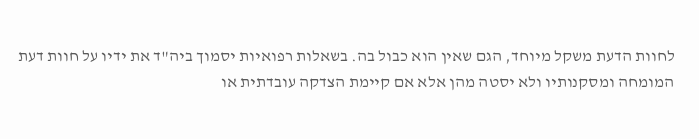לחוות הדעת משקל מיוחד, הגם שאין הוא כבול בה. בשאלות רפואיות יסמוך ביה"ד את ידיו על חוות דעת המומחה ומסקנותיו ולא יסטה מהן אלא אם קיימת הצדקה עובדתית או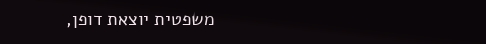משפטית יוצאת דופן,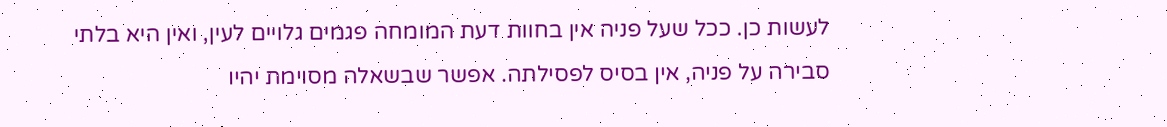לעשות כן. ככל שעל פניה אין בחוות דעת המומחה פגמים גלויים לעין, ואין היא בלתי סבירה על פניה, אין בסיס לפסילתה. אפשר שבשאלה מסוימת יהיו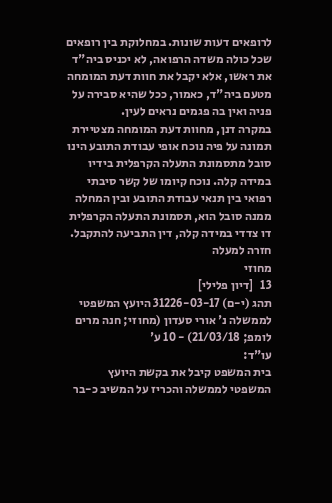לרופאים דעות שונות. במחלוקת בין רופאים שכל כולה משדה הרפואה, לא יכניס ביה"ד את ראשו, אלא יקבל את חוות דעת המומחה מטעם ביה"ד, כאמור, ככל שהיא סבירה על פניה ואין בה פגמים נראים לעין.
במקרה דנן, מחוות דעת המומחה מצטיירת תמונה על פיה נוכח אופי עבודת התובע הינו סובל מתסמונת התעלה הקרפלית בידיו במידה קלה. נוכח קיומו של קשר סיבתי רפואי בין תנאי עבודת התובע ובין המחלה ממנה סובל הוא, תסמונת התעלה הקרפלית דו צדדי במידה קלה, דין התביעה להתקבל.
חזרה למעלה
מחוזי
13   [דיון פלילי]
תהג (י-ם) 31226-03-17 היועץ המשפטי לממשלה נ' אורי סעדון (מחוזי; חנה מרים לומפ; 21/03/18) - 10 ע'
עו"ד:
בית המשפט קיבל את בקשת היועץ המשפטי לממשלה והכריז על המשיב כ-בר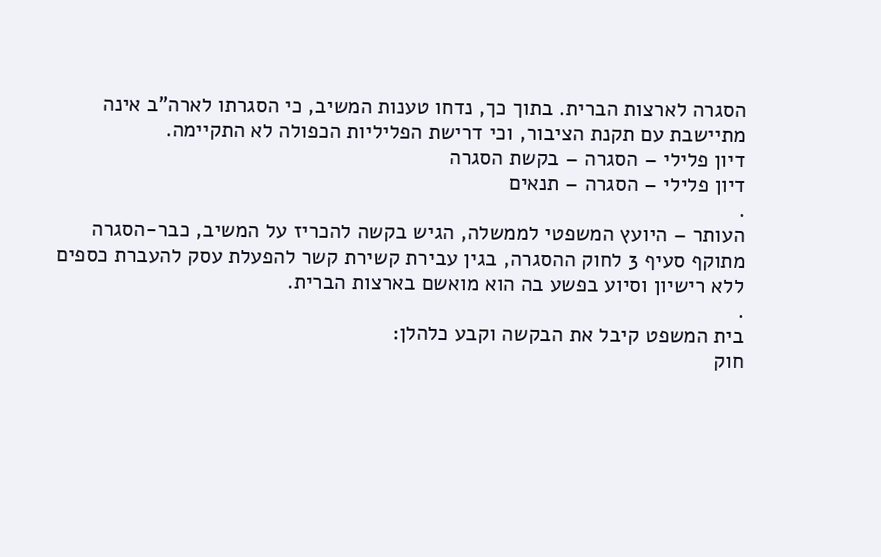הסגרה לארצות הברית. בתוך כך, נדחו טענות המשיב, כי הסגרתו לארה"ב אינה מתיישבת עם תקנת הציבור, וכי דרישת הפליליות הכפולה לא התקיימה.
דיון פלילי – הסגרה – בקשת הסגרה
דיון פלילי – הסגרה – תנאים
.
העותר – היועץ המשפטי לממשלה, הגיש בקשה להכריז על המשיב, כבר-הסגרה מתוקף סעיף 3 לחוק ההסגרה, בגין עבירת קשירת קשר להפעלת עסק להעברת כספים ללא רישיון וסיוע בפשע בה הוא מואשם בארצות הברית.
.
בית המשפט קיבל את הבקשה וקבע כלהלן:
חוק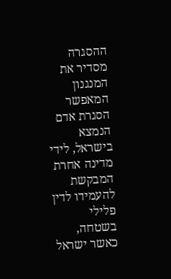ההסגרה מסדיר את המנגנון המאפשר הסגרת אדם הנמצא בישראל, לידי מדינה אחרת המבקשת להעמידו לדין פלילי בשטחה, כאשר ישראל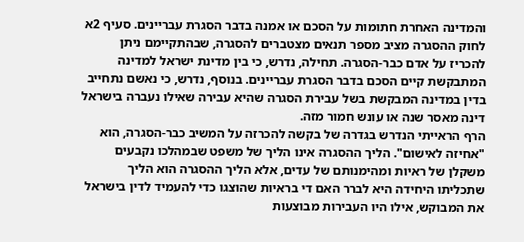והמדינה האחרת חתומות על הסכם או אמנה בדבר הסגרת עבריינים. סעיף 2א לחוק ההסגרה מציב מספר תנאים מצטברים להסגרה, שבהתקיימם ניתן להכריז על אדם כבר-הסגרה. תחילה, נדרש, כי בין מדינת ישראל למדינה המתבקשת קיים הסכם בדבר הסגרת עבריינים. בנוסף, נדרש, כי נאשם נתחייב בדין במדינה המבקשת בשל עבירת הסגרה שהיא עבירה שאילו נעברה בישראל דינה מאסר שנה או עונש חמור מזה.
הרף הראייתי הנדרש בגדרה של בקשה להכרזה על המשיב כבר-הסגרה, הוא "אחיזה לאישום". הליך ההסגרה אינו הליך של משפט שבמהלכו נקבעים משקלן של ראיות ומהימנותם של עדים, אלא הליך ההסגרה הוא הליך שתכליתו היחידה היא לברר האם די בראיות שהוצגו כדי להעמיד לדין בישראל את המבוקש, אילו היו העבירות מבוצעות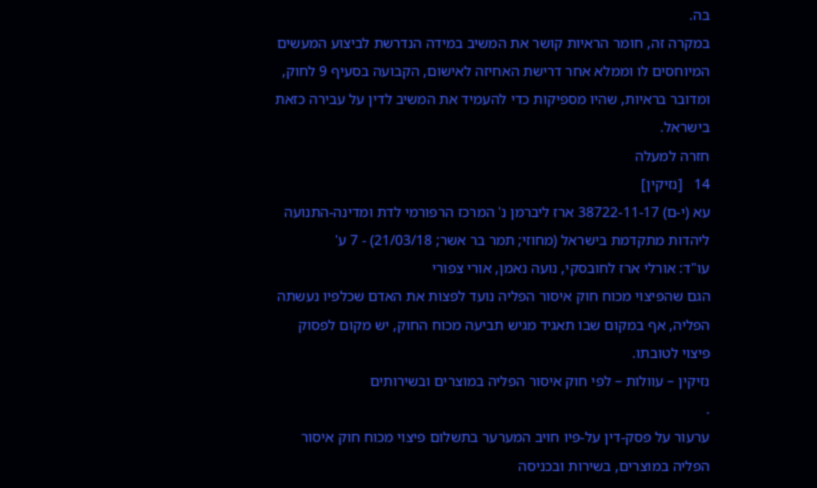בה.
במקרה זה, חומר הראיות קושר את המשיב במידה הנדרשת לביצוע המעשים המיוחסים לו וממלא אחר דרישת האחיזה לאישום, הקבועה בסעיף 9 לחוק, ומדובר בראיות, שהיו מספיקות כדי להעמיד את המשיב לדין על עבירה כזאת בישראל.
חזרה למעלה
14   [נזיקין]
עא (י-ם) 38722-11-17 ארז ליברמן נ' המרכז הרפורמי לדת ומדינה-התנועה ליהדות מתקדמת בישראל (מחוזי; תמר בר אשר; 21/03/18) - 7 ע'
עו"ד: אורלי ארז לחובסקי, נועה נאמן, אורי צפורי
הגם שהפיצוי מכוח חוק איסור הפליה נועד לפצות את האדם שכלפיו נעשתה הפליה, אף במקום שבו תאגיד מגיש תביעה מכוח החוק, יש מקום לפסוק פיצוי לטובתו.
נזיקין – עוולות – לפי חוק איסור הפליה במוצרים ובשירותים
.
ערעור על פסק-דין על-פיו חויב המערער בתשלום פיצוי מכוח חוק איסור הפליה במוצרים, בשירות ובכניסה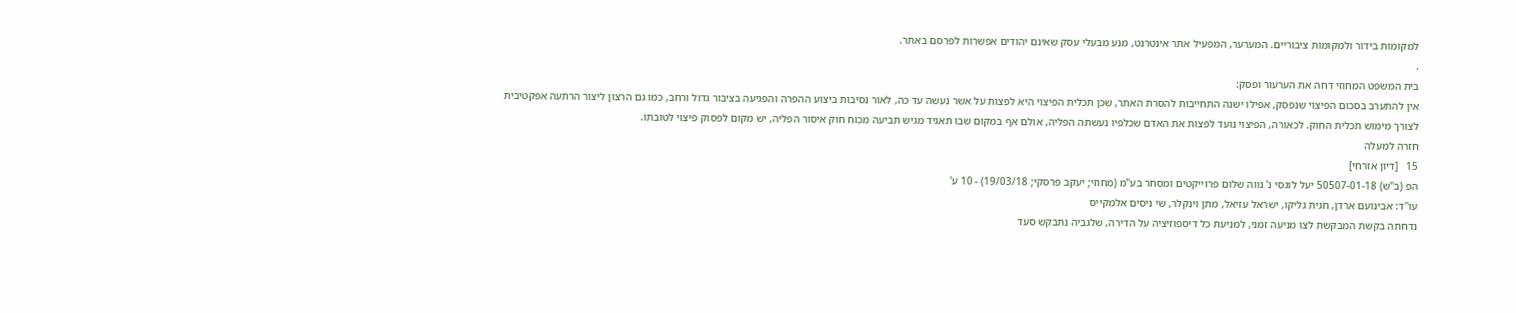למקומות בידור ולמקומות ציבוריים. המערער, המפעיל אתר אינטרנט, מנע מבעלי עסק שאינם יהודים אפשרות לפרסם באתר.
.
בית המשפט המחוזי דחה את הערעור ופסק:
אין להתערב בסכום הפיצוי שנפסק, אפילו ישנה התחייבות להסרת האתר, שכן תכלית הפיצוי היא לפצות על אשר נעשה עד כה, לאור נסיבות ביצוע ההפרה והפגיעה בציבור גדול ורחב, כמו גם הרצון ליצור הרתעה אפקטיבית לצורך מימוש תכלית החוק. לכאורה, הפיצוי נועד לפצות את האדם שכלפיו נעשתה הפליה, אולם אף במקום שבו תאגיד מגיש תביעה מכוח חוק איסור הפליה, יש מקום לפסוק פיצוי לטובתו.
חזרה למעלה
15   [דיון אזרחי]
הפ (ב"ש) 50507-01-18 יעל לוגסי נ' נווה שלום פרוייקטים ומסחר בע"מ (מחוזי; יעקב פרסקי; 19/03/18) - 10 ע'
עו"ד: אבינועם ארדן, חגית גליקו, ישראל עזיאל, מתן וינקלר, שי ניסים אלמקייס
נדחתה בקשת המבקשת לצו מניעה זמני, למניעת כל דיספוזיציה על הדירה, שלגביה נתבקש סעד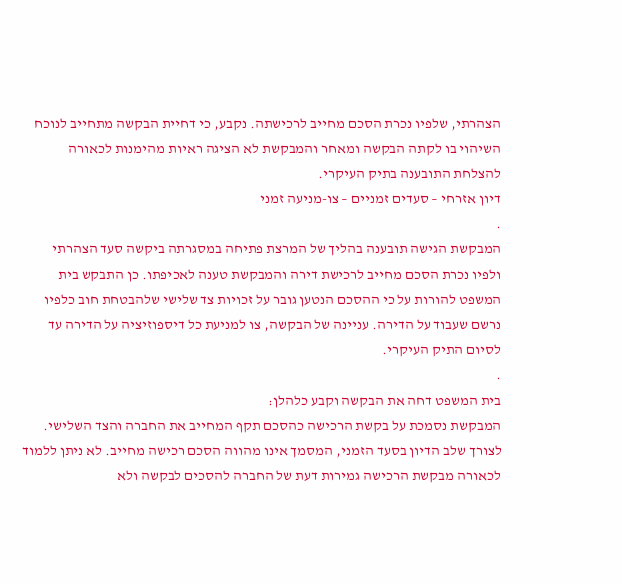הצהרתי, שלפיו נכרת הסכם מחייב לרכישתה. נקבע, כי דחיית הבקשה מתחייב לנוכח השיהוי בו לקתה הבקשה ומאחר והמבקשת לא הציגה ראיות מהימנות לכאורה להצלחת התובענה בתיק העיקרי.
דיון אזרחי – סעדים זמניים – צו-מניעה זמני
.
המבקשת הגישה תובענה בהליך של המרצת פתיחה במסגרתה ביקשה סעד הצהרתי ולפיו נכרת הסכם מחייב לרכישת דירה והמבקשת טענה לאכיפתו. כן התבקש בית המשפט להורות על כי ההסכם הנטען גובר על זכויות צד שלישי שלהבטחת חוב כלפיו נרשם שעבוד על הדירה. עניינה של הבקשה, צו למניעת כל דיספוזיציה על הדירה עד לסיום התיק העיקרי.
.
בית המשפט דחה את הבקשה וקבע כלהלן:
המבקשת נסמכת על בקשת הרכישה כהסכם תקף המחייב את החברה והצד השלישי. לצורך שלב הדיון בסעד הזמני, המסמך אינו מהווה הסכם רכישה מחייב. לא ניתן ללמוד לכאורה מבקשת הרכישה גמירות דעת של החברה להסכים לבקשה ולא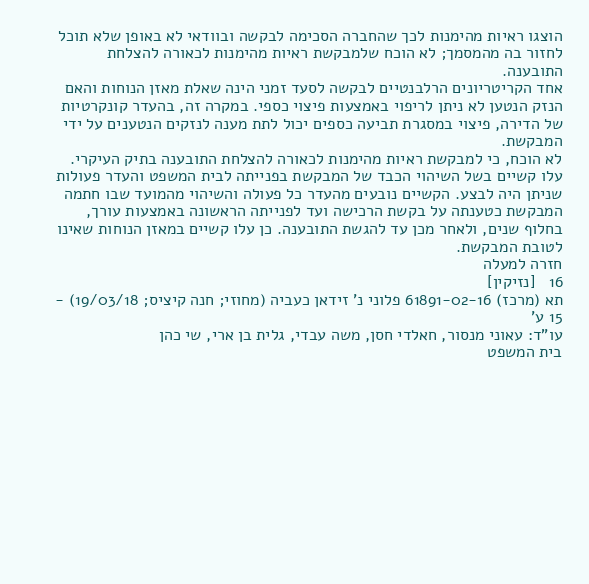הוצגו ראיות מהימנות לכך שהחברה הסכימה לבקשה ובוודאי לא באופן שלא תוכל לחזור בה מהמסמך; לא הוכח שלמבקשת ראיות מהימנות לכאורה להצלחת התובענה.
אחד הקריטריונים הרלבנטיים לבקשה לסעד זמני הינה שאלת מאזן הנוחות והאם הנזק הנטען לא ניתן לריפוי באמצעות פיצוי כספי. במקרה זה, בהעדר קונקרטיות של הדירה, פיצוי במסגרת תביעה כספים יכול לתת מענה לנזקים הנטענים על ידי המבקשת.
לא הוכח, כי למבקשת ראיות מהימנות לכאורה להצלחת התובענה בתיק העיקרי. עלו קשיים בשל השיהוי הכבד של המבקשת בפנייתה לבית המשפט והעדר פעולות שניתן היה לבצע. הקשיים נובעים מהעדר כל פעולה והשיהוי מהמועד שבו חתמה המבקשת כטענתה על בקשת הרכישה ועד לפנייתה הראשונה באמצעות עורך, בחלוף שנים, ולאחר מכן עד להגשת התובענה. כן עלו קשיים במאזן הנוחות שאינו לטובת המבקשת.
חזרה למעלה
16   [נזיקין]
תא (מרכז) 61891-02-16 פלוני נ' זידאן כעביה (מחוזי; חנה קיציס; 19/03/18) - 15 ע'
עו"ד: עאוני מנסור, חאלדי חסן, משה עבדי, גלית בן ארי, שי כהן
בית המשפט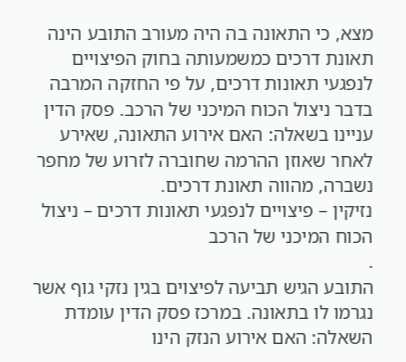מצא, כי התאונה בה היה מעורב התובע הינה תאונת דרכים כמשמעותה בחוק הפיצויים לנפגעי תאונות דרכים, על פי החזקה המרבה בדבר ניצול הכוח המיכני של הרכב. פסק הדין עניינו בשאלה: האם אירוע התאונה, שאירע לאחר שאוזן ההרמה שחוברה לזרוע של מחפר נשברה, מהווה תאונת דרכים.
נזיקין – פיצויים לנפגעי תאונות דרכים – ניצול הכוח המיכני של הרכב
.
התובע הגיש תביעה לפיצוים בגין נזקי גוף אשר נגרמו לו בתאונה. במרכז פסק הדין עומדת השאלה: האם אירוע הנזק הינו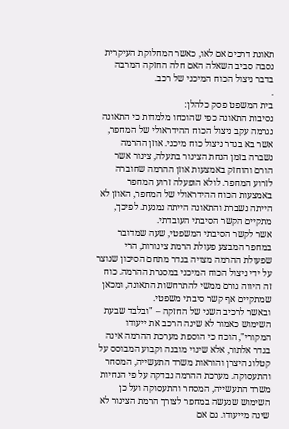תאונת דרכים אם לאו, כאשר המחלוקת העיקרית נסבה סביב השאלה האם חלה החזקה המרבה בדבר ניצול הכוח המיכני של רכב.
.
בית המשפט פסק כלהלן:
נסיבות התאונה כפי שהוכחו מלמדות כי התאונה נגרמה עקב ניצול הכוח ההידראולי של המחפר, אשר בא בגדר ניצול כוח מיכני. אוזן ההרמה נשברה בזמן הנחת הצינור בתעלה, צינור אשר הורם והוחזק באמצעות אוזן ההרמה שחוברה לזרוע המחפר. לולא הופעלה זרוע המחפר באמצעות הכוח ההידראולי של המחפר, האוזן לא הייתה נשברת והתאונה הייתה נמנעת. לפיכך, מתקיים הקשר הסיבתי העובדתי.
אשר לקשר הסיבתי המשפטי, שעה שמדובר במחפר המבצע פעולת הרמת צינורות, הרי שפעולת ההרמה מצויה בגדר מתחם הסיכון שנוצר על ידי ניצול הכוח המיכני במסגרת ההרמה. כוח זה היווה גורם ממשי להתרחשות התאונה, ומכאן שמתקיים אף קשר סיבתי משפטי.
ובאשר לרכיב השני של החזקה – "ובלבד שבעת השימוש כאמור לא שינה הרכב את ייעודו המקורי", הוכח כי הוספת מערכת ההרמה אינה בגדר אלתור, אלא שינוי מובנה וקבוע המבוסס על קטלוג היצרן והוראות משרד התעשייה, המסחר והתעסוקה. מערכת ההרמה נבדקה על פי הנחיות משרד התעשייה, המסחר והתעסוקה ועל כן השימוש שנעשה במחפר לצורך הרמת הצינור לא שינה מייעודו. גם אם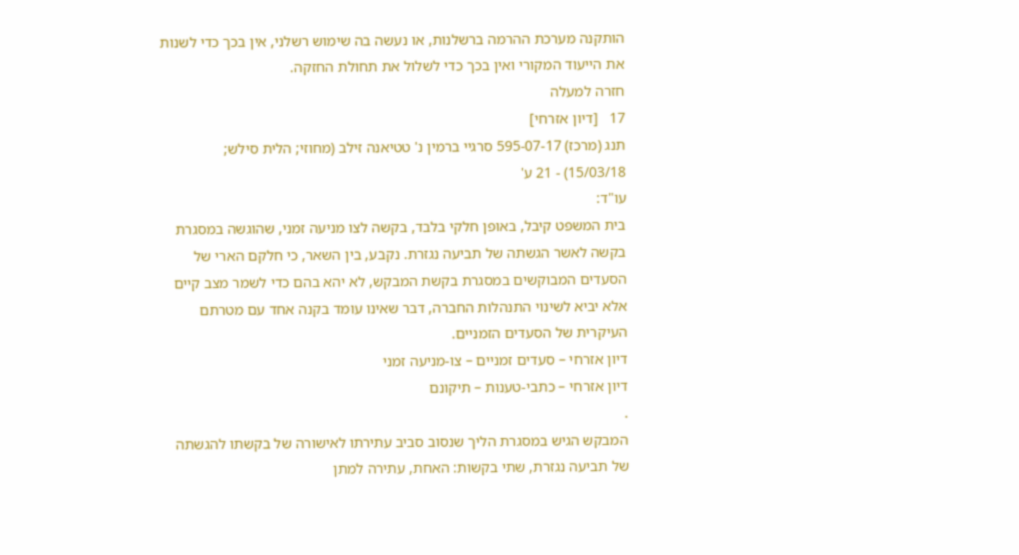הותקנה מערכת ההרמה ברשלנות, או נעשה בה שימוש רשלני, אין בכך כדי לשנות את הייעוד המקורי ואין בכך כדי לשלול את תחולת החזקה.
חזרה למעלה
17   [דיון אזרחי]
תנג (מרכז) 595-07-17 סרגיי ברמין נ' טטיאנה זילב (מחוזי; הלית סילש; 15/03/18) - 21 ע'
עו"ד:
בית המשפט קיבל, באופן חלקי בלבד, בקשה לצו מניעה זמני, שהוגשה במסגרת בקשה לאשר הגשתה של תביעה נגזרת. נקבע, בין השאר, כי חלקם הארי של הסעדים המבוקשים במסגרת בקשת המבקש, לא יהא בהם כדי לשמר מצב קיים אלא יביא לשינוי התנהלות החברה, דבר שאינו עומד בקנה אחד עם מטרתם העיקרית של הסעדים הזמניים.
דיון אזרחי – סעדים זמניים – צו-מניעה זמני
דיון אזרחי – כתבי-טענות – תיקונם
.
המבקש הגיש במסגרת הליך שנסוב סביב עתירתו לאישורה של בקשתו להגשתה של תביעה נגזרת, שתי בקשות: האחת, עתירה למתן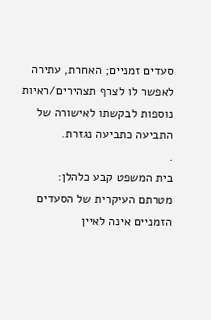סעדים זמניים; האחרת, עתירה לאפשר לו לצרף תצהירים/ראיות נוספות לבקשתו לאישורה של התביעה כתביעה נגזרת.
.
בית המשפט קבע כלהלן:
מטרתם העיקרית של הסעדים הזמניים אינה לאיין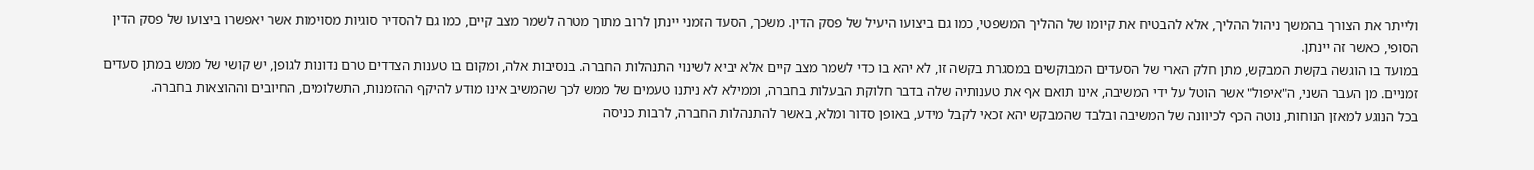ולייתר את הצורך בהמשך ניהול ההליך, אלא להבטיח את קיומו של ההליך המשפטי, כמו גם ביצועו היעיל של פסק הדין. משכך, הסעד הזמני יינתן לרוב מתוך מטרה לשמר מצב קיים, כמו גם להסדיר סוגיות מסוימות אשר יאפשרו ביצועו של פסק הדין הסופי, כאשר זה יינתן.
במועד בו הוגשה בקשת המבקש, מתן חלק הארי של הסעדים המבוקשים במסגרת בקשה זו, לא יהא בו כדי לשמר מצב קיים אלא יביא לשינוי התנהלות החברה. בנסיבות אלה, ומקום בו טענות הצדדים טרם נדונות לגופן, יש קושי של ממש במתן סעדים זמניים. מן העבר השני, ה"איפול" אשר הוטל על ידי המשיבה, אינו תואם אף את טענותיה שלה בדבר חלוקת הבעלות בחברה, וממילא לא ניתנו טעמים של ממש לכך שהמשיב אינו מודע להיקף ההזמנות, התשלומים, החיובים וההוצאות בחברה.
בכל הנוגע למאזן הנוחות, נוטה הכף לכיוונה של המשיבה ובלבד שהמבקש יהא זכאי לקבל מידע, באופן סדור ומלא, באשר להתנהלות החברה, לרבות כניסה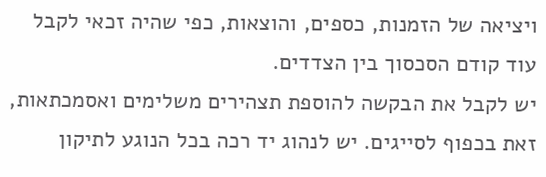ויציאה של הזמנות, כספים, והוצאות, כפי שהיה זכאי לקבל עוד קודם הסכסוך בין הצדדים.
יש לקבל את הבקשה להוספת תצהירים משלימים ואסמכתאות, זאת בכפוף לסייגים. יש לנהוג יד רכה בכל הנוגע לתיקון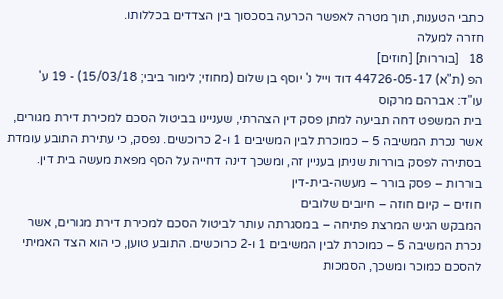כתבי הטענות, תוך מטרה לאפשר הכרעה בסכסוך בין הצדדים בכללותו.
חזרה למעלה
18   [בוררות] [חוזים]
הפ (ת"א) 44726-05-17 דוד וייל נ' יוסף בן שלום (מחוזי; לימור ביבי; 15/03/18) - 19 ע'
עו"ד: אברהם מרקוס
בית המשפט דחה תביעה למתן פסק דין הצהרתי, שעניינו בביטול הסכם למכירת דירת מגורים, אשר נכרת המשיבה 5 – כמוכרת לבין המשיבים 1 ו-2 כרוכשים. נפסק, כי עתירת התובע עומדת בסתירה לפסק בוררות שניתן בעניין זה, ומשכך דינה דחייה על הסף מפאת מעשה בית דין.
בוררות – פסק בורר – מעשה-בית-דין
חוזים – קיום חוזה – חיובים שלובים
המבקש הגיש המרצת פתיחה – במסגרתה עותר לביטול הסכם למכירת דירת מגורים, אשר נכרת המשיבה 5 – כמוכרת לבין המשיבים 1 ו-2 כרוכשים. התובע טוען, כי הוא הצד האמיתי להסכם כמוכר ומשכך, הסמכות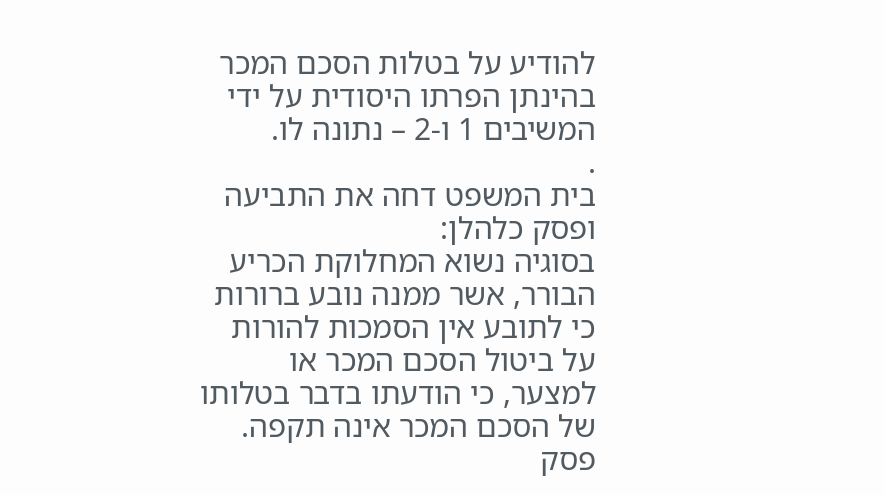להודיע על בטלות הסכם המכר בהינתן הפרתו היסודית על ידי המשיבים 1 ו-2 – נתונה לו.
.
בית המשפט דחה את התביעה ופסק כלהלן:
בסוגיה נשוא המחלוקת הכריע הבורר, אשר ממנה נובע ברורות כי לתובע אין הסמכות להורות על ביטול הסכם המכר או למצער, כי הודעתו בדבר בטלותו של הסכם המכר אינה תקפה.
פסק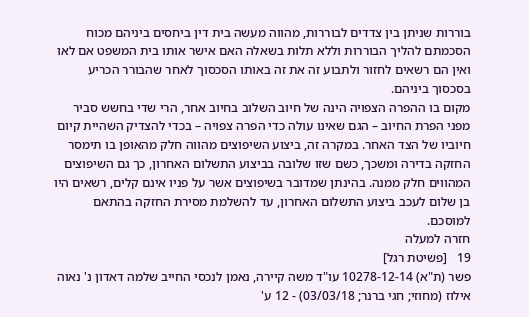בוררות שניתן בין צדדים לבוררות, מהווה מעשה בית דין ביחסים ביניהם מכוח הסכמתם להליך הבוררות וללא תלות בשאלה האם אישר אותו בית המשפט אם לאו ואין הם רשאים לחזור ולתבוע זה את זה באותו הסכסוך לאחר שהבורר הכריע בסכסוך ביניהם.
מקום בו ההפרה הצפויה הינה של חיוב השלוב בחיוב אחר, הרי שדי בחשש סביר מפני הפרת החיוב – הגם שאינו עולה כדי הפרה צפויה – בכדי להצדיק השהיית קיום חיוביו של הצד האחר. במקרה זה, ביצוע השיפוצים מהווה חלק מהאופן בו תימסר החזקה בדירה ומשכך, כשם שזו שלובה בביצוע התשלום האחרון, כך גם השיפוצים המהווים חלק ממנה. בהינתן שמדובר בשיפוצים אשר על פניו אינם קלים, רשאים היו בן שלום לעכב ביצוע התשלום האחרון, עד להשלמת מסירת החזקה בהתאם למוסכם.
חזרה למעלה
19   [פשיטת רגל]
פשר (ת"א) 10278-12-14 עו"ד משה קיירה, נאמן לנכסי החייב שלמה דאדון נ' נאוה אילוז (מחוזי; חגי ברנר; 03/03/18) - 12 ע'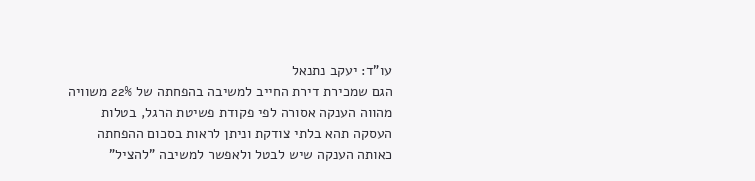עו"ד: יעקב נתנאל
הגם שמכירת דירת החייב למשיבה בהפחתה של 22% משוויה מהווה הענקה אסורה לפי פקודת פשיטת הרגל, בטלות העסקה תהא בלתי צודקת וניתן לראות בסכום ההפחתה כאותה הענקה שיש לבטל ולאפשר למשיבה "להציל"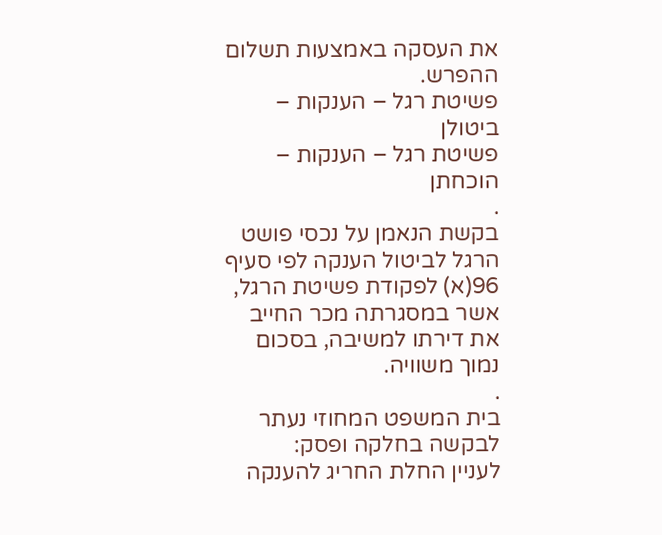את העסקה באמצעות תשלום ההפרש.
פשיטת רגל – הענקות – ביטולן
פשיטת רגל – הענקות – הוכחתן
.
בקשת הנאמן על נכסי פושט הרגל לביטול הענקה לפי סעיף 96(א) לפקודת פשיטת הרגל, אשר במסגרתה מכר החייב את דירתו למשיבה, בסכום נמוך משוויה.
.
בית המשפט המחוזי נעתר לבקשה בחלקה ופסק:
לעניין החלת החריג להענקה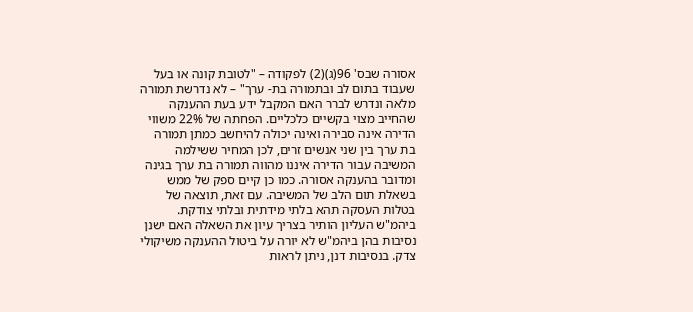אסורה שבס' 96(ג)(2) לפקודה – "לטובת קונה או בעל שעבוד בתום לב ובתמורה בת- ערך" – לא נדרשת תמורה מלאה ונדרש לברר האם המקבל ידע בעת ההענקה שהחייב מצוי בקשיים כלכליים. הפחתה של 22% משווי הדירה אינה סבירה ואינה יכולה להיחשב כמתן תמורה בת ערך בין שני אנשים זרים, לכן המחיר ששילמה המשיבה עבור הדירה איננו מהווה תמורה בת ערך בגינה ומדובר בהענקה אסורה. כמו כן קיים ספק של ממש בשאלת תום הלב של המשיבה. עם זאת, תוצאה של בטלות העסקה תהא בלתי מידתית ובלתי צודקת. ביהמ"ש העליון הותיר בצריך עיון את השאלה האם ישנן נסיבות בהן ביהמ"ש לא יורה על ביטול ההענקה משיקולי צדק. בנסיבות דנן, ניתן לראות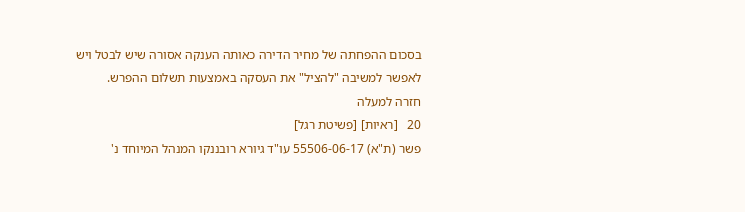בסכום ההפחתה של מחיר הדירה כאותה הענקה אסורה שיש לבטל ויש לאפשר למשיבה "להציל" את העסקה באמצעות תשלום ההפרש.
חזרה למעלה
20   [ראיות] [פשיטת רגל]
פשר (ת"א) 55506-06-17 עו"ד גיורא רובננקו המנהל המיוחד נ'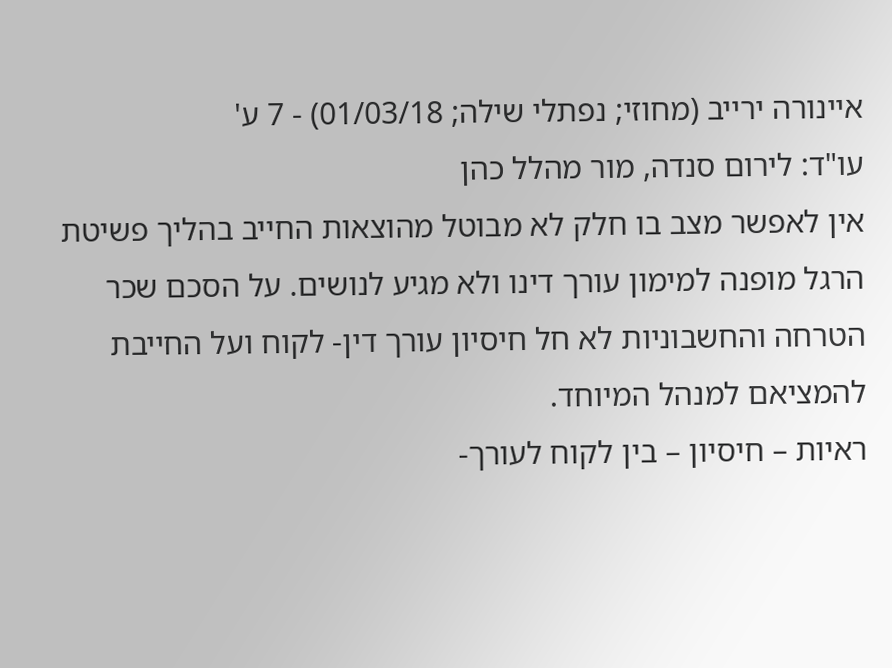איינורה ירייב (מחוזי; נפתלי שילה; 01/03/18) - 7 ע'
עו"ד: לירום סנדה, מור מהלל כהן
אין לאפשר מצב בו חלק לא מבוטל מהוצאות החייב בהליך פשיטת הרגל מופנה למימון עורך דינו ולא מגיע לנושים. על הסכם שכר הטרחה והחשבוניות לא חל חיסיון עורך דין- לקוח ועל החייבת להמציאם למנהל המיוחד.
ראיות – חיסיון – בין לקוח לעורך-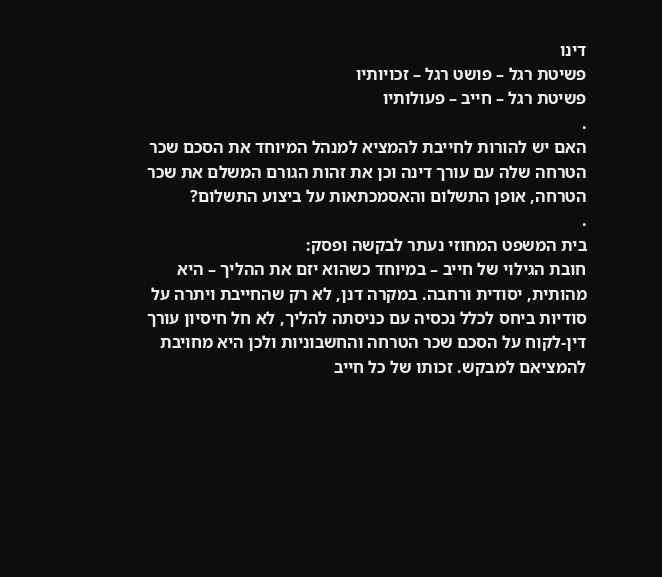דינו
פשיטת רגל – פושט רגל – זכויותיו
פשיטת רגל – חייב – פעולותיו
.
האם יש להורות לחייבת להמציא למנהל המיוחד את הסכם שכר הטרחה שלה עם עורך דינה וכן את זהות הגורם המשלם את שכר הטרחה, אופן התשלום והאסמכתאות על ביצוע התשלום?
.
בית המשפט המחוזי נעתר לבקשה ופסק:
חובת הגילוי של חייב – במיוחד כשהוא יזם את ההליך – היא מהותית, יסודית ורחבה. במקרה דנן, לא רק שהחייבת ויתרה על סודיות ביחס לכלל נכסיה עם כניסתה להליך, לא חל חיסיון עורך דין-לקוח על הסכם שכר הטרחה והחשבוניות ולכן היא מחויבת להמציאם למבקש. זכותו של כל חייב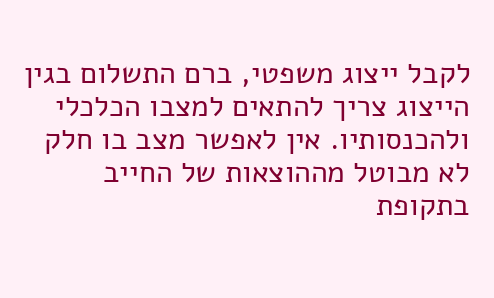לקבל ייצוג משפטי, ברם התשלום בגין הייצוג צריך להתאים למצבו הכלכלי ולהכנסותיו. אין לאפשר מצב בו חלק לא מבוטל מההוצאות של החייב בתקופת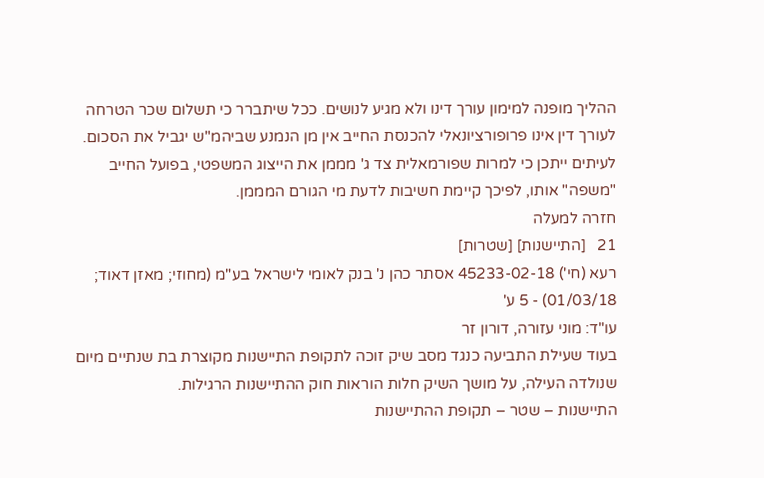ההליך מופנה למימון עורך דינו ולא מגיע לנושים. ככל שיתברר כי תשלום שכר הטרחה לעורך דין אינו פרופורציונאלי להכנסת החייב אין מן הנמנע שביהמ"ש יגביל את הסכום. לעיתים ייתכן כי למרות שפורמאלית צד ג' מממן את הייצוג המשפטי, בפועל החייב "משפה" אותו, לפיכך קיימת חשיבות לדעת מי הגורם המממן.
חזרה למעלה
21   [התיישנות] [שטרות]
רעא (חי') 45233-02-18 אסתר כהן נ' בנק לאומי לישראל בע"מ (מחוזי; מאזן דאוד; 01/03/18) - 5 ע'
עו"ד: מוני עזורה, דורון זר
בעוד שעילת התביעה כנגד מסב שיק זוכה לתקופת התיישנות מקוצרת בת שנתיים מיום שנולדה העילה, על מושך השיק חלות הוראות חוק ההתיישנות הרגילות.
התיישנות – שטר – תקופת ההתיישנות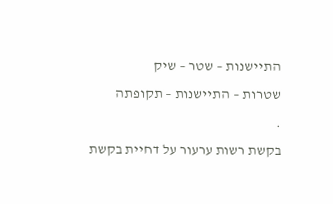התיישנות – שטר – שיק
שטרות – התיישנות – תקופתה
.
בקשת רשות ערעור על דחיית בקשת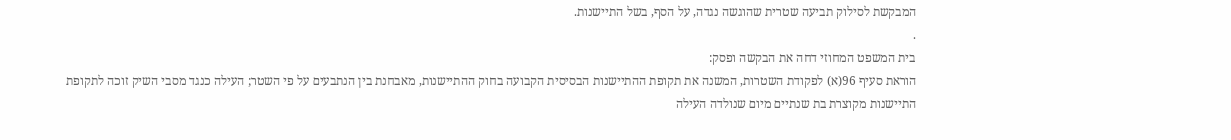המבקשת לסילוק תביעה שטרית שהוגשה נגדה, על הסף, בשל התיישנות.
.
בית המשפט המחוזי דחה את הבקשה ופסק:
הוראת סעיף 96(א) לפקודת השטרות, המשנה את תקופת ההתיישנות הבסיסית הקבועה בחוק ההתיישנות, מאבחנת בין הנתבעים על פי השטר; העילה כנגד מסבי השיק זוכה לתקופת התיישנות מקוצרת בת שנתיים מיום שנולדה העילה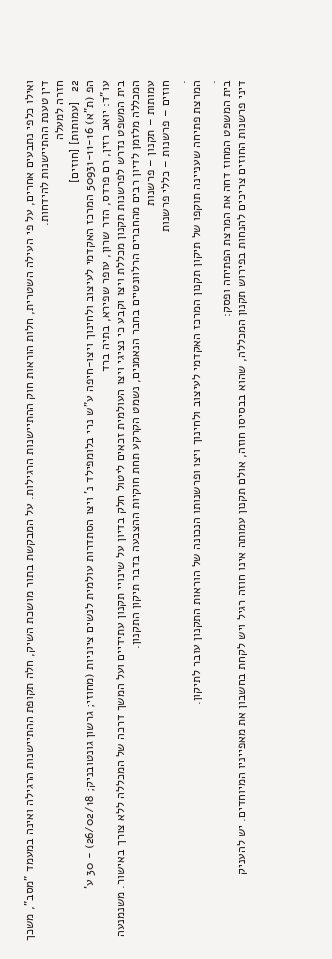ואילו כלפי נתבעים אחרים, על פי העילה השטרית, חלות הוראות חוק ההתיישנות הרגילות. על המבקשת בתור מושכת השיק, חלה תקופת ההתיישנות הרגילה ואינה במעמד "מסב", משכך דין טענת ההתיישנות להידחות.
חזרה למעלה
22   [עמותות] [חוזים]
הפ (ת"א) 50931-11-16 המרכז האקדמי לעיצוב ולחינוך ויצו-חיפה ע"ש נרי בלומפילד נ' ויצו הסתדרות עולמית לנשים ציוניות (מחוזי; גרשון גונטובניק; 26/02/18) - 30 ע'
עו"ד: יואב רזין, רם פרדס, הדר שרון, עופר שפירא, בתיה ברד
בית המשפט נדרש לפרשנות תקנון מכללת ויצו וקבע כי נציגי ויצו העולמית זכאים ליטול חלק בדיון על שינויי תקנון עתידיים ועל המשך דרכה של המכללה ללא צורך באישור. משנמנעה המכללה מלזמן לדיון רבים מהחברים הרלוונטיים בחבר הנאמנים, נשמט הקרקע תחת חוקיות ההצבעה בדבר תיקון התקנון.
עמותות – תקנון – פרשנות
חוזים – פרשנות – כללי פרשנות
.
המרצת פתיחה שעניינה תוקפו של תיקון תקנון המרכז האקדמי לעיצוב ולחינוך ויצו ופרשנותו הנכונה של הוראות התקנון עובר לתיקון.
.
בית המשפט המחוז דחה את המרצת הפתיחה ופסק:
דיני פרשנות החוזים צריכים להנחות בפירוש תקנון המכללה, שהוא בבסיסו חוזה, אולם תקנון עמותה אינו חוזה רגיל ויש לקחת בחשבון את מאפייניו המיוחדים. יש להעניק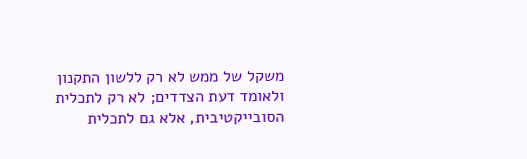משקל של ממש לא רק ללשון התקנון ולאומד דעת הצדדים; לא רק לתכלית הסובייקטיבית, אלא גם לתכלית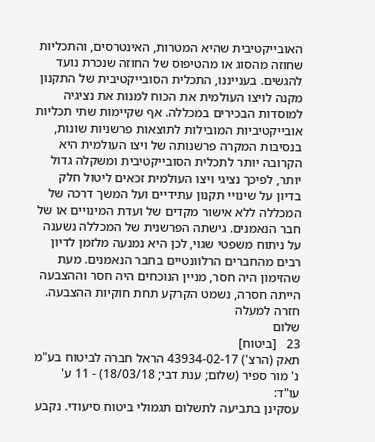האובייקטיבית שהיא המטרות, האינטרסים, והתכליות שחוזה מהסוג או מהטיפוס של החוזה שנכרת נועד להגשים. בענייננו, התכלית הסובייקטיבית של התקנון מקנה לויצו העולמית את הכוח למנות את נציגיה למוסדות הבכירים במכללה. אף שקיימות שתי תכליות אובייקטיביות המובילות לתוצאות פרשניות שונות, בנסיבות המקרה פרשנותה של ויצו העולמית היא הקרובה יותר לתכלית הסובייקטיבית ומשקלה גדול יותר, לפיכך נציגי ויצו העולמית זכאים ליטול חלק בדיון על שינויי תקנון עתידיים ועל המשך דרכה של המכללה ללא אישור מקדים של ועדת המינויים או של חבר הנאמנים. גישתה הפרשנית של המכללה נשענה על ניתוח משפטי שגוי, לכן היא נמנעה מלזמן לדיון רבים מהחברים הרלוונטיים בחבר הנאמנים. מעת שהזימון היה חסר, מניין הנוכחים היה חסר וההצבעה הייתה חסרה, נשמט הקרקע תחת חוקיות ההצבעה.
חזרה למעלה
שלום
23   [ביטוח]
תאק (הרצ') 43934-02-17 הראל חברה לביטוח בע"מ נ' מור ספיר (שלום; ענת דבי; 18/03/18) - 11 ע'
עו"ד:
עסקינן בתביעה לתשלום תגמולי ביטוח סיעודי. נקבע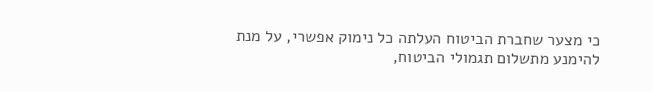כי מצער שחברת הביטוח העלתה כל נימוק אפשרי, על מנת להימנע מתשלום תגמולי הביטוח,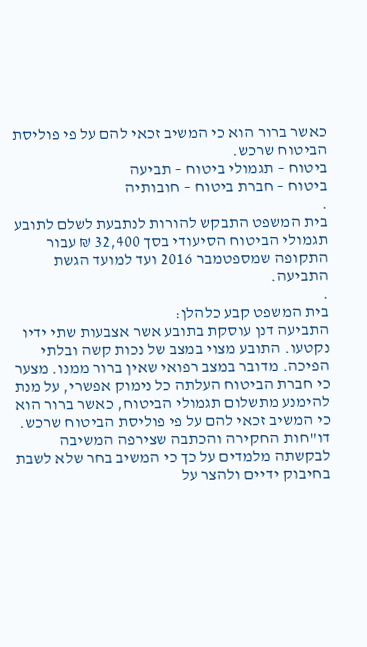כאשר ברור הוא כי המשיב זכאי להם על פי פוליסת הביטוח שרכש.
ביטוח – תגמולי ביטוח – תביעה
ביטוח – חברת ביטוח – חובותיה
.
בית המשפט התבקש להורות לנתבעת לשלם לתובע תגמולי הביטוח הסיעודי בסך 32,400 ₪ עבור התקופה שמספטמבר 2016 ועד למועד הגשת התביעה.
.
בית המשפט קבע כלהלן:
התביעה דנן עוסקת בתובע אשר אצבעות שתי ידיו נקטעו. התובע מצוי במצב של נכות קשה ובלתי הפיכה. מדובר במצב רפואי שאין ברור ממנו. מצער כי חברת הביטוח העלתה כל נימוק אפשרי, על מנת להימנע מתשלום תגמולי הביטוח, כאשר ברור הוא כי המשיב זכאי להם על פי פוליסת הביטוח שרכש.
דו"חות החקירה והכתבה שצירפה המשיבה לבקשתה מלמדים על כך כי המשיב בחר שלא לשבת בחיבוק ידיים ולהצר על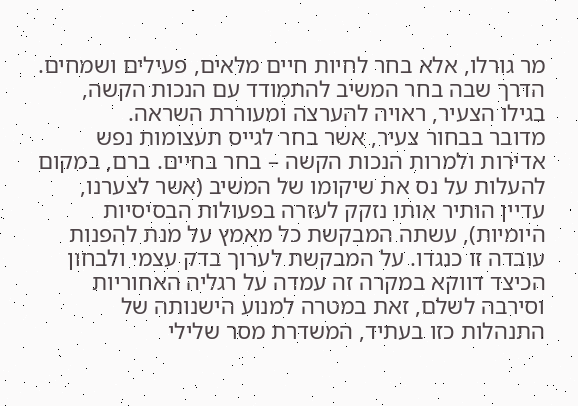מר גורלו, אלא בחר לחיות חיים מלאים, פעילים ושמחים. הדרך שבה בחר המשיב להתמודד עם הנכות הקשה, בגילו הצעיר, ראויה להערצה ומעוררת השראה.
מדובר בבחור צעיר, אשר בחר לגייס תעצומות נפש אדירות ולמרות הנכות הקשה – בחר בחיים. ברם, במקום להעלות על נס את שיקומו של המשיב (אשר לצערנו, עדיין הותיר אותו נזקק לעזרה בפעולות הבסיסיות היומיות), עשתה המבקשת כל מאמץ על מנת להפנות עובדה זו כנגדו. על המבקשת לערוך בדק עצמי ולבחון הכיצד דווקא במקרה זה עמדה על רגליה האחוריות וסירבה לשלם, זאת במטרה למנוע הישנותה של התנהלות כזו בעתיד, המשדרת מסר שלילי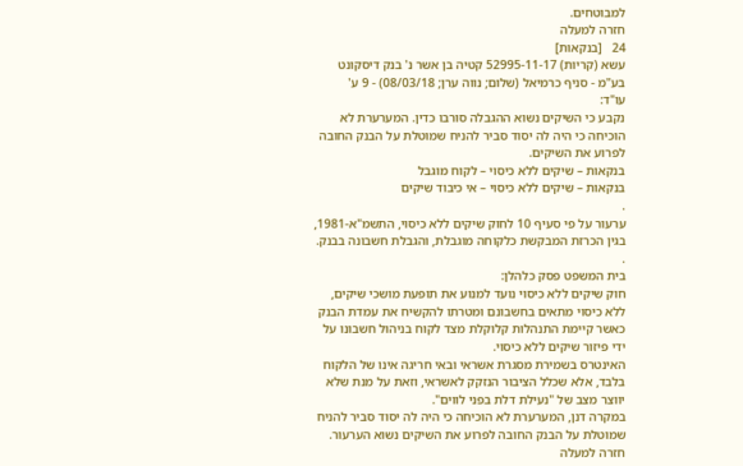למבוטחים.
חזרה למעלה
24   [בנקאות]
עשא (קריות) 52995-11-17 קטיה בן אשר נ' בנק דיסקונט בע"מ - סניף כרמיאל (שלום; נווה ערן; 08/03/18) - 9 ע'
עו"ד:
נקבע כי השיקים נשוא ההגבלה סורבו כדין. המערערת לא הוכיחה כי היה לה יסוד סביר להניח שמוטלת על הבנק החובה לפרוע את השיקים.
בנקאות – שיקים ללא כיסוי – לקוח מוגבל
בנקאות – שיקים ללא כיסוי – אי כיבוד שיקים
.
ערעור על פי סעיף 10 לחוק שיקים ללא כיסוי, התשמ"א-1981, בגין הכרזת המבקשת כלקוחה מוגבלת, והגבלת חשבונה בבנק.
.
בית המשפט פסק כלהלן:
חוק שיקים ללא כיסוי נועד למנוע את תופעת מושכי שיקים, ללא כיסוי מתאים בחשבונם ומטרתו להקשיח את עמדת הבנק כאשר קיימת התנהלות קלוקלת מצד לקוח בניהול חשבונו על ידי פיזור שיקים ללא כיסוי.
האינטרס בשמירת מסגרת אשראי ובאי חריגה אינו של הלקוח בלבד, אלא שכלל הציבור הנזקק לאשראי, וזאת על מנת שלא יווצר מצב של "נעילת דלת בפני לווים".
במקרה דנן, המערערת לא הוכיחה כי היה לה יסוד סביר להניח שמוטלת על הבנק החובה לפרוע את השיקים נשוא הערעור.
חזרה למעלה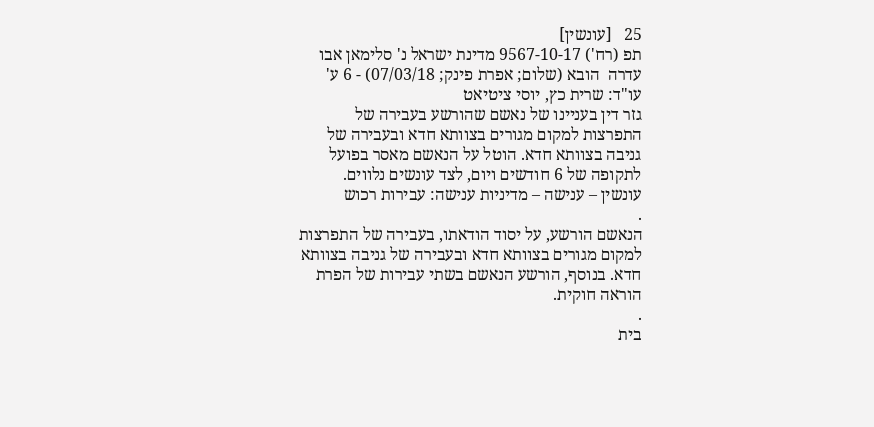25   [עונשין]
תפ (רח') 9567-10-17 מדינת ישראל נ' סלימאן אבו עדרה  הובא (שלום; אפרת פינק; 07/03/18) - 6 ע'
עו"ד: שרית כץ, יוסי ציטיאט
גזר דין בעניינו של נאשם שהורשע בעבירה של התפרצות למקום מגורים בצוותא חדא ובעבירה של גניבה בצוותא חדא. הוטל על הנאשם מאסר בפועל לתקופה של 6 חודשים ויום, לצד עונשים נלווים.
עונשין – ענישה – מדיניות ענישה: עבירות רכוש
.
הנאשם הורשע, על יסוד הודאתו, בעבירה של התפרצות למקום מגורים בצוותא חדא ובעבירה של גניבה בצוותא חדא. בנוסף, הורשע הנאשם בשתי עבירות של הפרת הוראה חוקית.
.
בית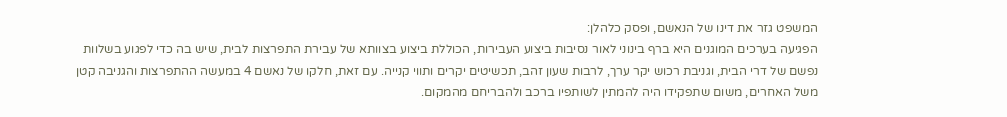המשפט גזר את דינו של הנאשם, ופסק כלהלן:
הפגיעה בערכים המוגנים היא ברף בינוני לאור נסיבות ביצוע העבירות, הכוללת ביצוע בצוותא של עבירת התפרצות לבית, שיש בה כדי לפגוע בשלוות נפשם של דרי הבית, וגניבת רכוש יקר ערך, לרבות שעון זהב, תכשיטים יקרים ותווי קנייה. עם זאת, חלקו של נאשם 4 במעשה ההתפרצות והגניבה קטן משל האחרים, משום שתפקידו היה להמתין לשותפיו ברכב ולהבריחם מהמקום.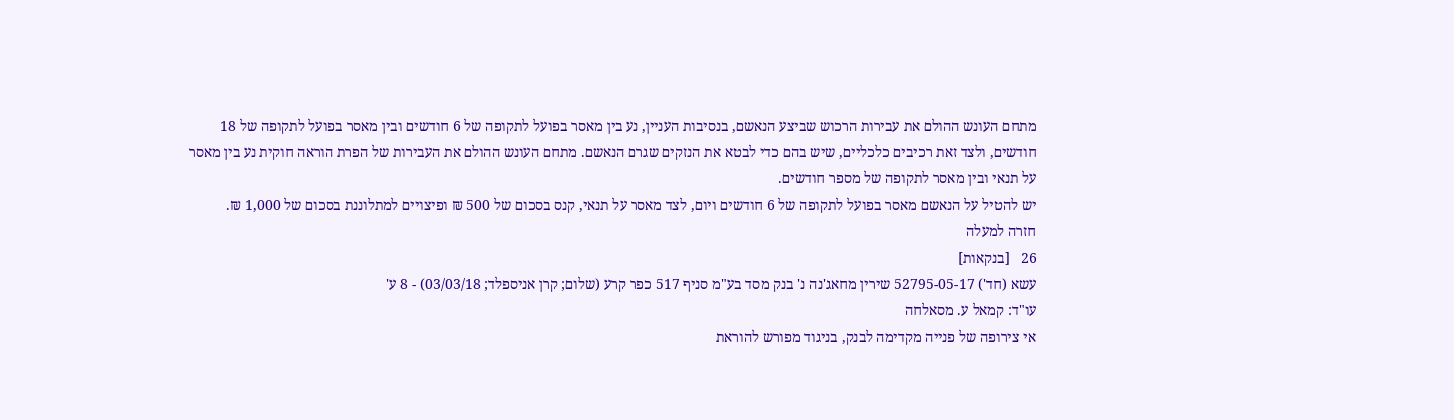מתחם העונש ההולם את עבירות הרכוש שביצע הנאשם, בנסיבות העניין, נע בין מאסר בפועל לתקופה של 6 חודשים ובין מאסר בפועל לתקופה של 18 חודשים, ולצד זאת רכיבים כלכליים, שיש בהם כדי לבטא את הנזקים שגרם הנאשם. מתחם העונש ההולם את העבירות של הפרת הוראה חוקית נע בין מאסר על תנאי ובין מאסר לתקופה של מספר חודשים.
יש להטיל על הנאשם מאסר בפועל לתקופה של 6 חודשים ויום, לצד מאסר על תנאי, קנס בסכום של 500 ₪ ופיצויים למתלוננת בסכום של 1,000 ₪.
חזרה למעלה
26   [בנקאות]
עשא (חד') 52795-05-17 שירין מחאג'נה נ' בנק מסד בע"מ סניף 517 כפר קרע (שלום; קרן אניספלד; 03/03/18) - 8 ע'
עו"ד: קמאל ע. מסאלחה
אי צירופה של פנייה מקדימה לבנק, בניגוד מפורש להוראת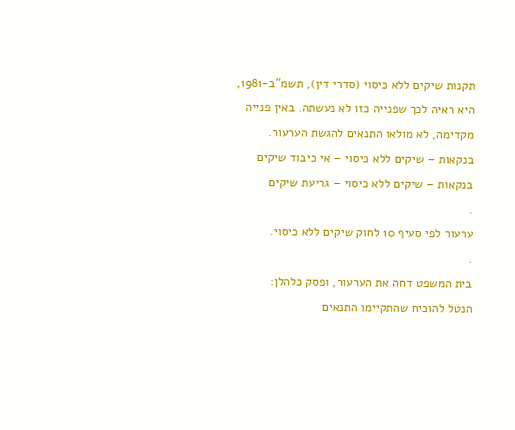תקנות שיקים ללא כיסוי (סדרי דין), תשמ"ב-1981, היא ראיה לכך שפנייה כזו לא נעשתה. באין פנייה מקדימה, לא מולאו התנאים להגשת הערעור.
בנקאות – שיקים ללא כיסוי – אי כיבוד שיקים
בנקאות – שיקים ללא כיסוי – גריעת שיקים
.
ערעור לפי סעיף 10 לחוק שיקים ללא כיסוי.
.
בית המשפט דחה את הערעור, ופסק כלהלן:
הנטל להוכיח שהתקיימו התנאים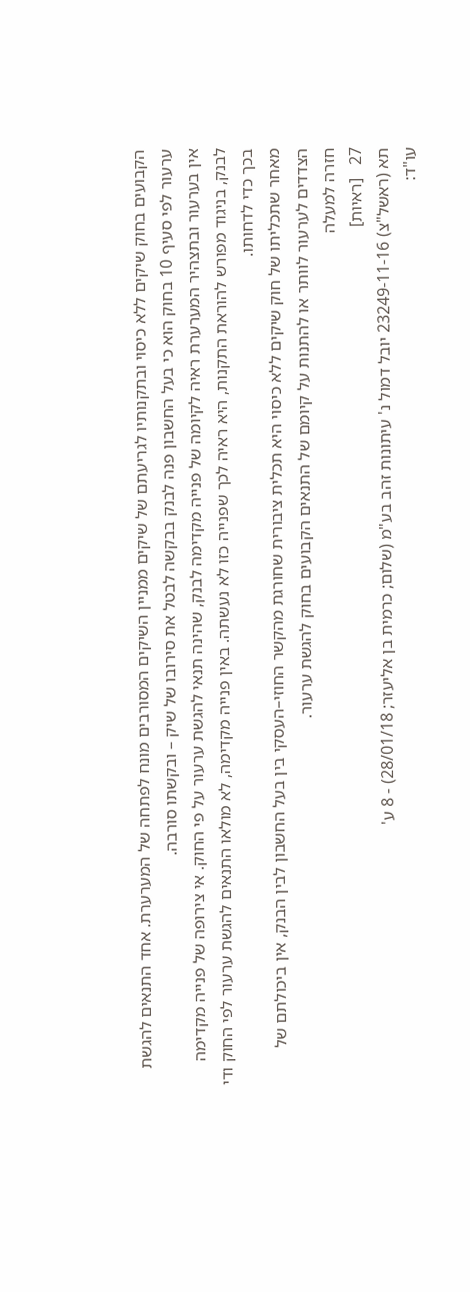הקבועים בחוק שיקים ללא כיסוי ובתקנותיו לגריעתם של שיקים ממניין השיקים המסורבים מונח לפתחה של המערערת. אחד התנאים להגשת ערעור לפי סעיף 10 בחוק הוא כי בעל החשבון פנה לבנק בבקשה לבטל את סירובו של שיק – ובקשתו סורבה.
אין בערעור ובתצהיר המערערת ראיה לקיומה של פנייה מקדימה לבנק, שהינה תנאי להגשת ערעור על פי החוק. אי צירופה של פנייה מקדימה לבנק, בניגוד מפורש להוראת התקנות, היא ראיה לכך שפנייה כזו לא נעשתה. באין פנייה מקדימה, לא מולאו התנאים להגשת ערעור לפי החוק ודי בכך כדי לדחותו.
מאחר שתכליתו של חוק שיקים ללא כיסוי היא תכלית ציבורית שחורגת מהקשר החוזי–העסקי בין בעל החשבון לבין הבנק, אין ביכולתם של הצדדים לערעור לוותר או להתנות על קיומם של התנאים הקבועים בחוק להגשת ערעור.
חזרה למעלה
27   [ראיות]
תא (ראשל"צ) 23249-11-16 יובל דמול נ' עיתונות זהב בע"מ (שלום; כרמית בן אליעזר; 28/01/18) - 8 ע'
עו"ד: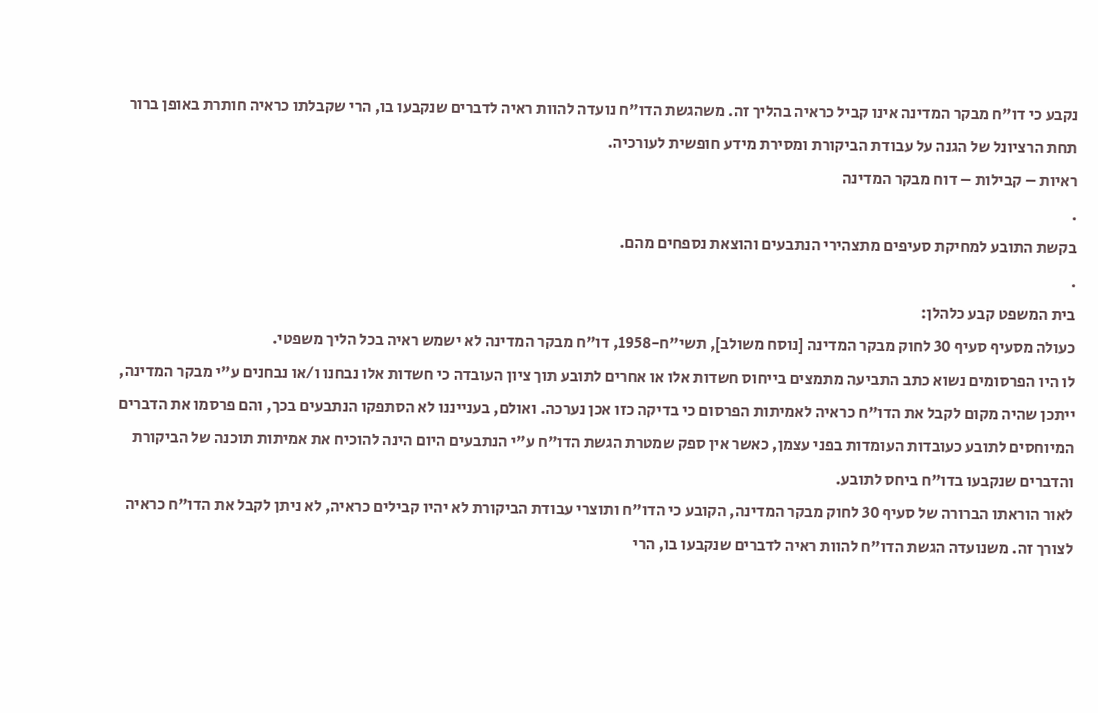נקבע כי דו"ח מבקר המדינה אינו קביל כראיה בהליך זה. משהגשת הדו"ח נועדה להוות ראיה לדברים שנקבעו בו, הרי שקבלתו כראיה חותרת באופן ברור תחת הרציונל של הגנה על עבודת הביקורת ומסירת מידע חופשית לעורכיה.
ראיות – קבילות – דוח מבקר המדינה
.
בקשת התובע למחיקת סעיפים מתצהירי הנתבעים והוצאת נספחים מהם.
.
בית המשפט קבע כלהלן:
כעולה מסעיף סעיף 30 לחוק מבקר המדינה [נוסח משולב], תשי"ח-1958, דו"ח מבקר המדינה לא ישמש ראיה בכל הליך משפטי.
לו היו הפרסומים נשוא כתב התביעה מתמצים בייחוס חשדות אלו או אחרים לתובע תוך ציון העובדה כי חשדות אלו נבחנו ו/או נבחנים ע"י מבקר המדינה, ייתכן שהיה מקום לקבל את הדו"ח כראיה לאמיתות הפרסום כי בדיקה כזו אכן נערכה. ואולם, בענייננו לא הסתפקו הנתבעים בכך, והם פרסמו את הדברים המיוחסים לתובע כעובדות העומדות בפני עצמן, כאשר אין ספק שמטרת הגשת הדו"ח ע"י הנתבעים היום הינה להוכיח את אמיתות תוכנה של הביקורת והדברים שנקבעו בדו"ח ביחס לתובע.
לאור הוראתו הברורה של סעיף 30 לחוק מבקר המדינה, הקובע כי הדו"ח ותוצרי עבודת הביקורת לא יהיו קבילים כראיה, לא ניתן לקבל את הדו"ח כראיה לצורך זה. משנועדה הגשת הדו"ח להוות ראיה לדברים שנקבעו בו, הרי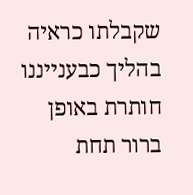שקבלתו כראיה בהליך כבענייננו חותרת באופן ברור תחת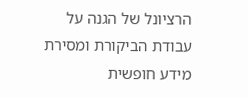הרציונל של הגנה על עבודת הביקורת ומסירת מידע חופשית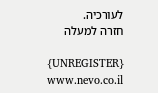לעורכיה.
חזרה למעלה

{UNREGISTER}
www.nevo.co.il